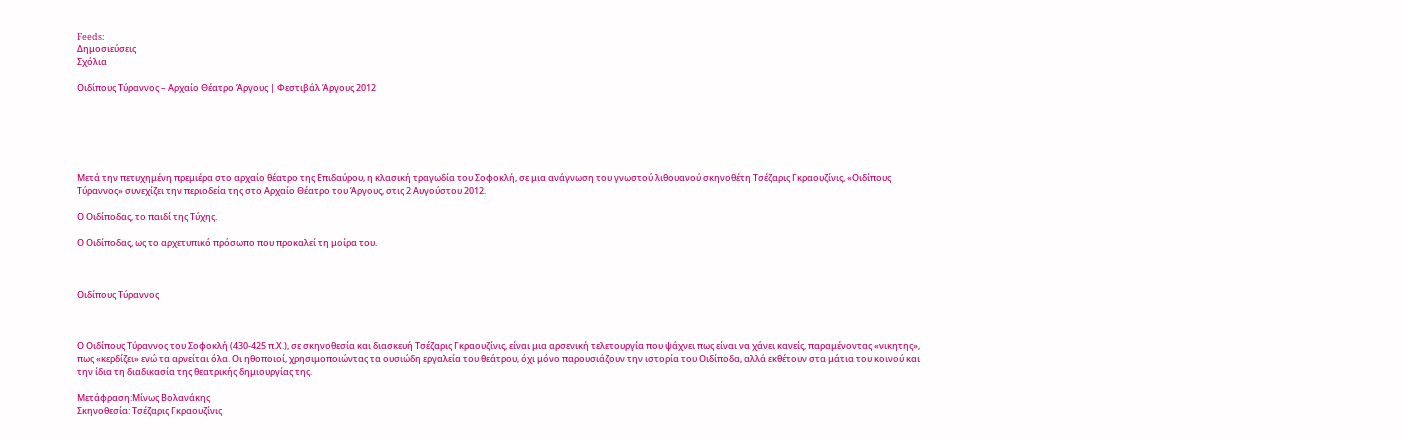Feeds:
Δημοσιεύσεις
Σχόλια

Οιδίπους Τύραννος – Αρχαίο Θέατρο Άργους | Φεστιβάλ Άργους 2012






Μετά την πετυχημένη πρεμιέρα στο αρχαίο θέατρο της Επιδαύρου, η κλασική τραγωδία του Σοφοκλή, σε μια ανάγνωση του γνωστού λιθουανού σκηνοθέτη Τσέζαρις Γκραουζίνις, «Οιδίπους Τύραννος» συνεχίζει την περιοδεία της στο Αρχαίο Θέατρο του Άργους, στις 2 Αυγούστου 2012.

Ο Οιδίποδας, το παιδί της Τύχης.

Ο Οιδίποδας, ως το αρχετυπικό πρόσωπο που προκαλεί τη μοίρα του.



Οιδίπους Τύραννος



Ο Οιδίπους Τύραννος του Σοφοκλή (430-425 π.Χ.), σε σκηνοθεσία και διασκευή Τσέζαρις Γκραουζίνις, είναι μια αρσενική τελετουργία που ψάχνει πως είναι να χάνει κανείς, παραμένοντας «νικητης», πως «κερδίζει» ενώ τα αρνείται όλα. Οι ηθοποιοί, χρησιμοποιώντας τα ουσιώδη εργαλεία του θεάτρου, όχι μόνο παρουσιάζουν την ιστορία του Οιδίποδα, αλλά εκθέτουν στα μάτια του κοινού και την ίδια τη διαδικασία της θεατρικής δημιουργίας της.

Μετάφραση:Μίνως Βολανάκης
Σκηνοθεσία: Τσέζαρις Γκραουζίνις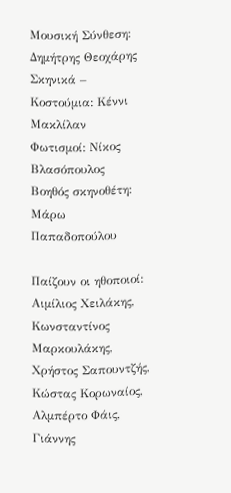Μουσική Σύνθεση: Δημήτρης Θεοχάρης
Σκηνικά – Κοστούμια: Κέννι Μακλίλαν
Φωτισμοί: Νίκος Βλασόπουλος
Βοηθός σκηνοθέτη: Μάρω Παπαδοπούλου

Παίζουν οι ηθοποιοί: Αιμίλιος Χειλάκης, Κωνσταντίνος Μαρκουλάκης, Χρήστος Σαπουντζής, Κώστας Κορωναίος, Αλμπέρτο Φάις, Γιάννης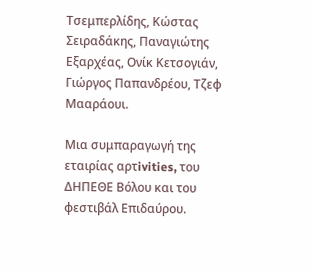Τσεμπερλίδης, Κώστας Σειραδάκης, Παναγιώτης Εξαρχέας, Ονίκ Κετσογιάν, Γιώργος Παπανδρέου, Τζεφ Μααράουι.

Μια συμπαραγωγή της εταιρίας αρτivities, του ΔΗΠΕΘΕ Βόλου και του φεστιβάλ Επιδαύρου.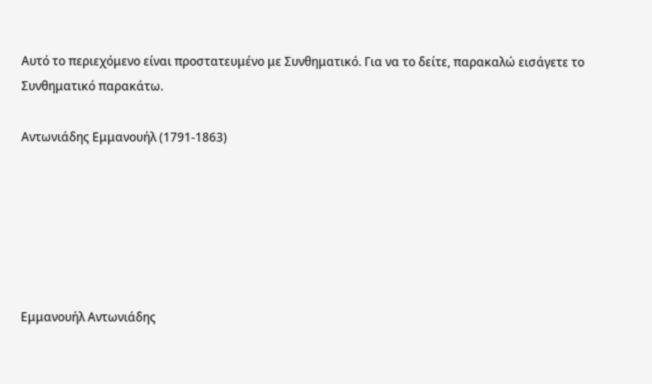Αυτό το περιεχόμενο είναι προστατευμένο με Συνθηματικό. Για να το δείτε, παρακαλώ εισάγετε το Συνθηματικό παρακάτω.

Αντωνιάδης Εμμανουήλ (1791-1863)






Εμμανουήλ Αντωνιάδης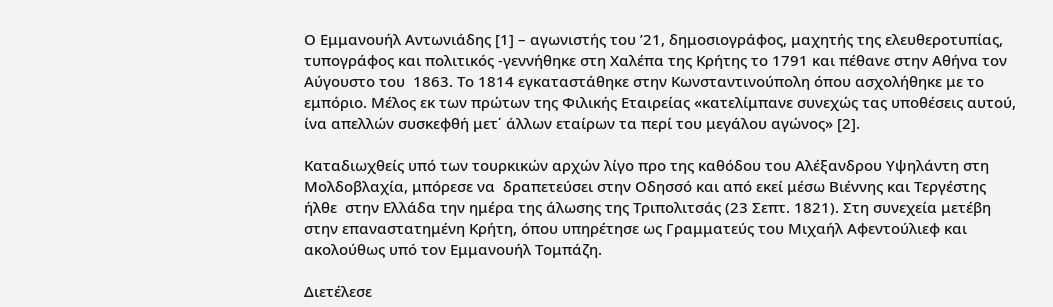Ο Εμμανουήλ Αντωνιάδης [1] – αγωνιστής του ’21, δημοσιογράφος, μαχητής της ελευθεροτυπίας, τυπογράφος και πολιτικός -γεννήθηκε στη Χαλέπα της Κρήτης το 1791 και πέθανε στην Αθήνα τον Αύγουστο του  1863. Το 1814 εγκαταστάθηκε στην Κωνσταντινούπολη όπου ασχολήθηκε με το εμπόριο. Μέλος εκ των πρώτων της Φιλικής Εταιρείας «κατελίμπανε συνεχώς τας υποθέσεις αυτού, ίνα απελλών συσκεφθή μετ΄ άλλων εταίρων τα περί του μεγάλου αγώνος» [2].

Καταδιωχθείς υπό των τουρκικών αρχών λίγο προ της καθόδου του Αλέξανδρου Υψηλάντη στη Μολδοβλαχία, μπόρεσε να  δραπετεύσει στην Οδησσό και από εκεί μέσω Βιέννης και Τεργέστης ήλθε  στην Ελλάδα την ημέρα της άλωσης της Τριπολιτσάς (23 Σεπτ. 1821). Στη συνεχεία μετέβη στην επαναστατημένη Κρήτη, όπου υπηρέτησε ως Γραμματεύς του Μιχαήλ Αφεντούλιεφ και ακολούθως υπό τον Εμμανουήλ Τομπάζη.

Διετέλεσε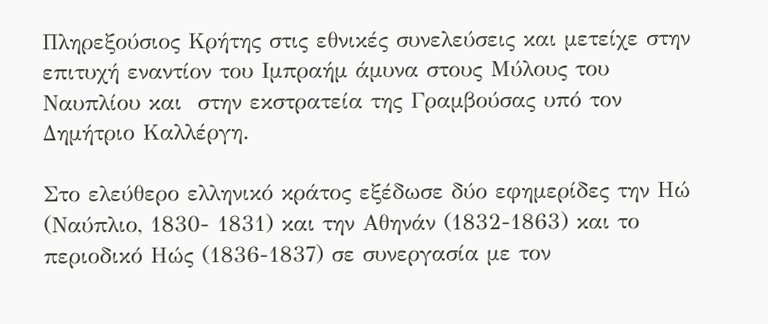Πληρεξούσιος Κρήτης στις εθνικές συνελεύσεις και μετείχε στην επιτυχή εναντίον του Ιμπραήμ άμυνα στους Μύλους του Ναυπλίου και  στην εκστρατεία της Γραμβούσας υπό τον Δημήτριο Καλλέργη.

Στο ελεύθερο ελληνικό κράτος εξέδωσε δύο εφημερίδες την Ηώ (Ναύπλιο, 1830- 1831) και την Αθηνάν (1832-1863) και το περιοδικό Ηώς (1836-1837) σε συνεργασία με τον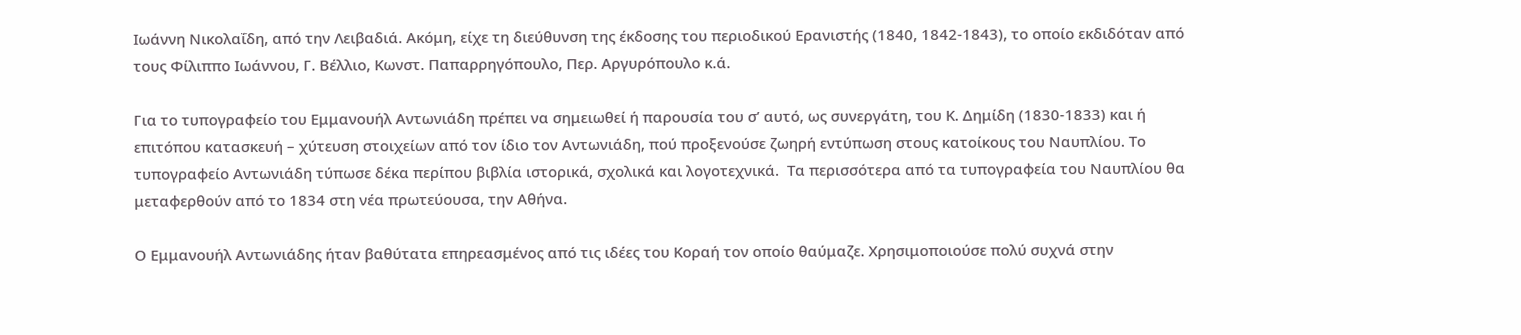Ιωάννη Νικολαΐδη, από την Λειβαδιά. Ακόμη, είχε τη διεύθυνση της έκδοσης του περιοδικού Ερανιστής (1840, 1842-1843), το οποίο εκδιδόταν από τους Φίλιππο Ιωάννου, Γ. Βέλλιο, Κωνστ. Παπαρρηγόπουλο, Περ. Αργυρόπουλο κ.ά.

Για το τυπογραφείο του Εμμανουήλ Αντωνιάδη πρέπει να σημειωθεί ή παρουσία του σ’ αυτό, ως συνεργάτη, του Κ. Δημίδη (1830-1833) και ή επιτόπου κατασκευή – χύτευση στοιχείων από τον ίδιο τον Αντωνιάδη, πού προξενούσε ζωηρή εντύπωση στους κατοίκους του Ναυπλίου. Το τυπογραφείο Αντωνιάδη τύπωσε δέκα περίπου βιβλία ιστορικά, σχολικά και λογοτεχνικά.  Τα περισσότερα από τα τυπογραφεία του Ναυπλίου θα μεταφερθούν από το 1834 στη νέα πρωτεύουσα, την Αθήνα.

Ο Εμμανουήλ Αντωνιάδης ήταν βαθύτατα επηρεασμένος από τις ιδέες του Κοραή τον οποίο θαύμαζε. Χρησιμοποιούσε πολύ συχνά στην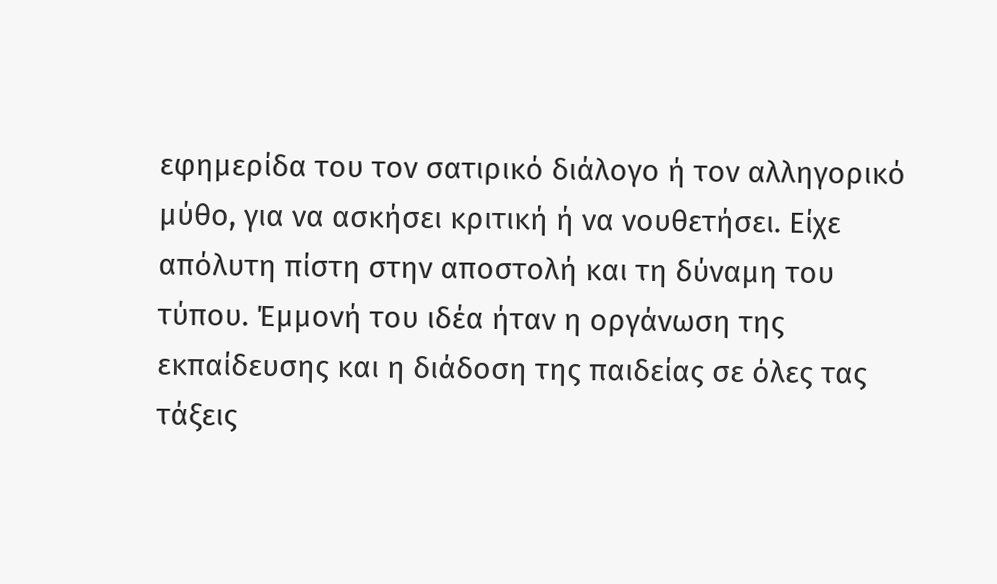εφημερίδα του τον σατιρικό διάλογο ή τον αλληγορικό μύθο, για να ασκήσει κριτική ή να νουθετήσει. Είχε απόλυτη πίστη στην αποστολή και τη δύναμη του τύπου. Έμμονή του ιδέα ήταν η οργάνωση της εκπαίδευσης και η διάδοση της παιδείας σε όλες τας τάξεις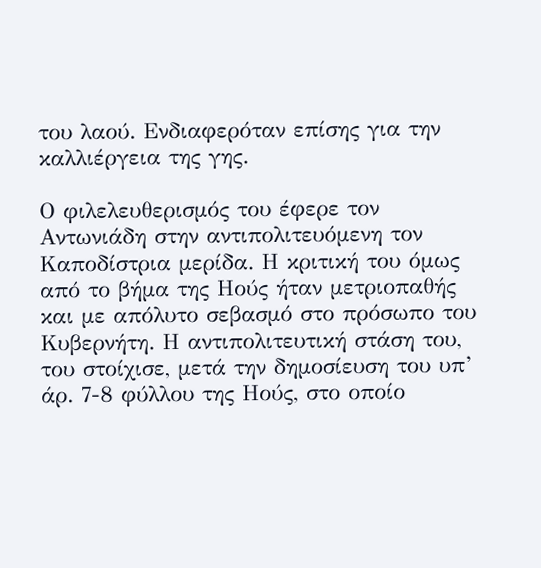του λαού. Ενδιαφερόταν επίσης για την καλλιέργεια της γης.

Ο φιλελευθερισμός του έφερε τον Αντωνιάδη στην αντιπολιτευόμενη τον Καποδίστρια μερίδα. Η κριτική του όμως από το βήμα της Ηούς ήταν μετριοπαθής και με απόλυτο σεβασμό στο πρόσωπο του Κυβερνήτη. Η αντιπολιτευτική στάση του, του στοίχισε, μετά την δημοσίευση του υπ’ άρ. 7-8 φύλλου της Ηούς, στο οποίο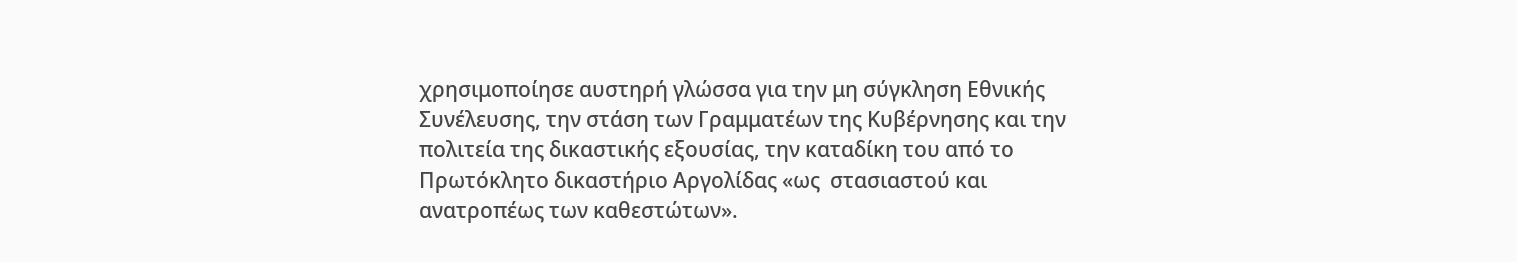χρησιμοποίησε αυστηρή γλώσσα για την μη σύγκληση Εθνικής Συνέλευσης, την στάση των Γραμματέων της Κυβέρνησης και την πολιτεία της δικαστικής εξουσίας, την καταδίκη του από το Πρωτόκλητο δικαστήριο Αργολίδας «ως  στασιαστού και ανατροπέως των καθεστώτων».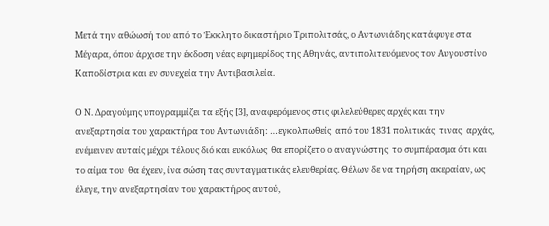Μετά την αθώωσή του από το Έκκλητο δικαστήριο Τριπολιτσάς, ο Αντωνιάδης κατάφυγε στα Μέγαρα, όπου άρχισε την έκδοση νέας εφημερίδος της Αθηνάς, αντιπολιτευόμενος τον Αυγουστίνο  Καποδίστρια και εν συνεχεία την Αντιβασιλεία.

Ο Ν. Δραγούμης υπογραμμίζει τα εξής [3], αναφερόμενος στις φιλελεύθερες αρχές και την ανεξαρτησία του χαρακτήρα του Αντωνιάδη: …εγκολπωθείς  από του 1831 πολιτικάς  τινας  αρχάς, ενέμεινεν αυταίς μέχρι τέλους διό και ευκόλως  θα επορίζετο ο αναγνώστης  το συμπέρασμα ότι και  το αίμα του  θα έχεεν, ίνα σώση τας συνταγματικάς ελευθερίας. Θέλων δε να τηρήση ακεραίαν, ως έλεγε, την ανεξαρτησίαν του χαρακτήρος αυτού,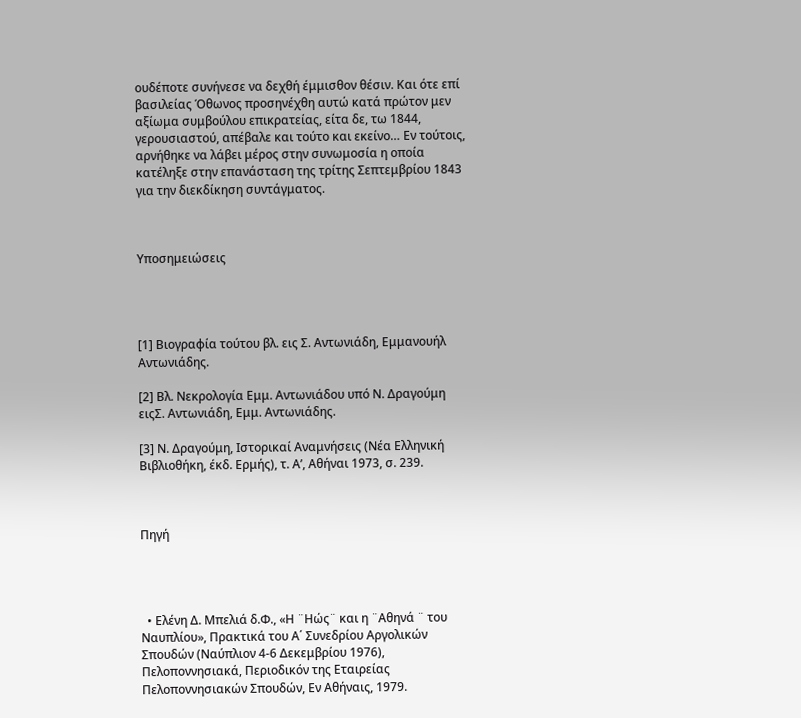ουδέποτε συνήνεσε να δεχθή έμμισθον θέσιν. Και ότε επί βασιλείας Όθωνος προσηνέχθη αυτώ κατά πρώτον μεν αξίωμα συμβούλου επικρατείας, είτα δε, τω 1844, γερουσιαστού, απέβαλε και τούτο και εκείνο… Εν τούτοις, αρνήθηκε να λάβει μέρος στην συνωμοσία η οποία κατέληξε στην επανάσταση της τρίτης Σεπτεμβρίου 1843 για την διεκδίκηση συντάγματος.



Υποσημειώσεις




[1] Βιογραφία τούτου βλ. εις Σ. Αντωνιάδη, Εμμανουήλ Αντωνιάδης.

[2] Βλ. Νεκρολογία Εμμ. Αντωνιάδου υπό Ν. Δραγούμη ειςΣ. Αντωνιάδη, Εμμ. Αντωνιάδης.

[3] Ν. Δραγούμη, Ιστορικαί Αναμνήσεις (Νέα Ελληνική Βιβλιοθήκη, έκδ. Ερμής), τ. Α’, Αθήναι 1973, σ. 239.



Πηγή




  • Ελένη Δ. Μπελιά δ.Φ., «Η ¨Ηώς¨ και η ¨Αθηνά ¨ του Ναυπλίου», Πρακτικά του Α΄ Συνεδρίου Αργολικών Σπουδών (Ναύπλιον 4-6 Δεκεμβρίου 1976), Πελοποννησιακά, Περιοδικόν της Εταιρείας Πελοποννησιακών Σπουδών, Εν Αθήναις, 1979.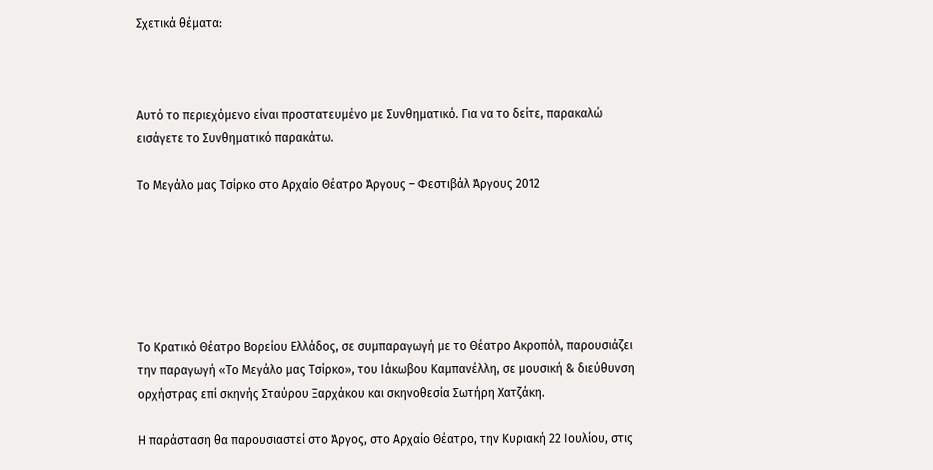Σχετικά θέματα:



Αυτό το περιεχόμενο είναι προστατευμένο με Συνθηματικό. Για να το δείτε, παρακαλώ εισάγετε το Συνθηματικό παρακάτω.

Το Μεγάλο μας Τσίρκο στο Αρχαίο Θέατρο Άργους – Φεστιβάλ Άργους 2012






Το Κρατικό Θέατρο Βορείου Ελλάδος, σε συμπαραγωγή με το Θέατρο Ακροπόλ, παρουσιάζει την παραγωγή «Το Μεγάλο μας Τσίρκο», του Ιάκωβου Καμπανέλλη, σε μουσική & διεύθυνση ορχήστρας επί σκηνής Σταύρου Ξαρχάκου και σκηνοθεσία Σωτήρη Χατζάκη.

Η παράσταση θα παρουσιαστεί στο Άργος, στο Αρχαίο Θέατρο, την Κυριακή 22 Ιουλίου, στις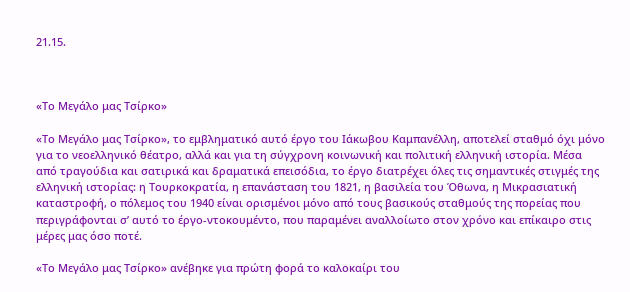21.15.



«Το Μεγάλο μας Τσίρκο»

«Το Μεγάλο μας Τσίρκο», το εμβληματικό αυτό έργο του Ιάκωβου Καμπανέλλη, αποτελεί σταθμό όχι μόνο για το νεοελληνικό θέατρο, αλλά και για τη σύγχρονη κοινωνική και πολιτική ελληνική ιστορία. Μέσα από τραγούδια και σατιρικά και δραματικά επεισόδια, το έργο διατρέχει όλες τις σημαντικές στιγμές της ελληνική ιστορίας: η Τουρκοκρατία, η επανάσταση του 1821, η βασιλεία του Όθωνα, η Μικρασιατική καταστροφή, ο πόλεμος του 1940 είναι ορισμένοι μόνο από τους βασικούς σταθμούς της πορείας που περιγράφονται σ’ αυτό το έργο-ντοκουμέντο, που παραμένει αναλλοίωτο στον χρόνο και επίκαιρο στις μέρες μας όσο ποτέ.

«Το Μεγάλο μας Τσίρκο» ανέβηκε για πρώτη φορά το καλοκαίρι του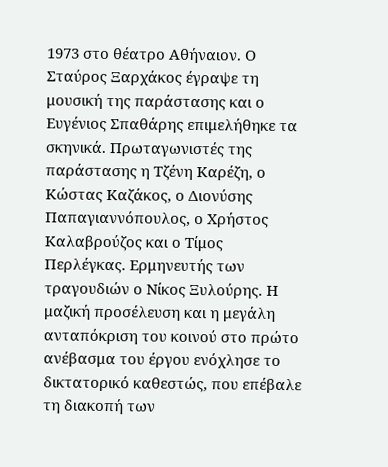1973 στο θέατρο Αθήναιον. Ο Σταύρος Ξαρχάκος έγραψε τη μουσική της παράστασης και ο Ευγένιος Σπαθάρης επιμελήθηκε τα σκηνικά. Πρωταγωνιστές της παράστασης η Τζένη Καρέζη, ο Κώστας Καζάκος, ο Διονύσης Παπαγιαννόπουλος, ο Χρήστος Καλαβρούζος και ο Τίμος Περλέγκας. Ερμηνευτής των τραγουδιών ο Νίκος Ξυλούρης. Η μαζική προσέλευση και η μεγάλη ανταπόκριση του κοινού στο πρώτο ανέβασμα του έργου ενόχλησε το δικτατορικό καθεστώς, που επέβαλε τη διακοπή των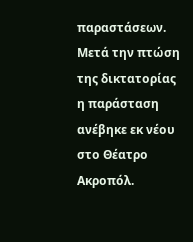παραστάσεων. Μετά την πτώση της δικτατορίας η παράσταση ανέβηκε εκ νέου στο Θέατρο Ακροπόλ.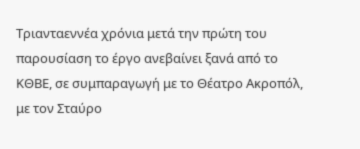Τριανταεννέα χρόνια μετά την πρώτη του παρουσίαση το έργο ανεβαίνει ξανά από το ΚΘΒΕ, σε συμπαραγωγή με το Θέατρο Ακροπόλ, με τον Σταύρο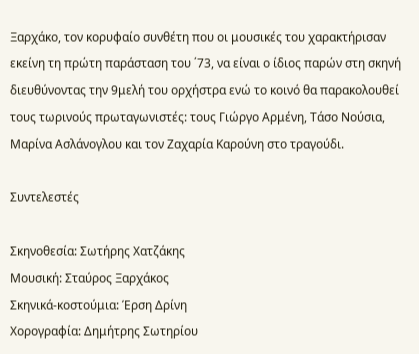Ξαρχάκο, τον κορυφαίο συνθέτη που οι μουσικές του χαρακτήρισαν εκείνη τη πρώτη παράσταση του ΄73, να είναι ο ίδιος παρών στη σκηνή διευθύνοντας την 9μελή του ορχήστρα ενώ το κοινό θα παρακολουθεί τους τωρινούς πρωταγωνιστές: τους Γιώργο Αρμένη, Τάσο Νούσια, Μαρίνα Ασλάνογλου και τον Ζαχαρία Καρούνη στο τραγούδι.

Συντελεστές

Σκηνοθεσία: Σωτήρης Χατζάκης
Μουσική: Σταύρος Ξαρχάκος
Σκηνικά-κοστούμια: Έρση Δρίνη
Χορογραφία: Δημήτρης Σωτηρίου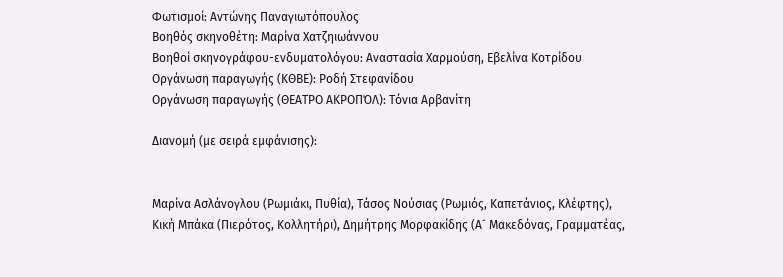Φωτισμοί: Αντώνης Παναγιωτόπουλος
Βοηθός σκηνοθέτη: Μαρίνα Χατζηιωάννου
Βοηθοί σκηνογράφου-ενδυματολόγου: Αναστασία Χαρμούση, Εβελίνα Κοτρίδου
Οργάνωση παραγωγής (ΚΘΒΕ): Ροδή Στεφανίδου
Οργάνωση παραγωγής (ΘΕΑΤΡΟ ΑΚΡΟΠΌΛ): Τόνια Αρβανίτη

Διανομή (με σειρά εμφάνισης):


Μαρίνα Ασλάνογλου (Ρωμιάκι, Πυθία), Τάσος Νούσιας (Ρωμιός, Καπετάνιος, Κλέφτης), Κική Μπάκα (Πιερότος, Κολλητήρι), Δημήτρης Μορφακίδης (Α´ Μακεδόνας, Γραμματέας,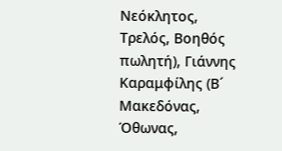Νεόκλητος, Τρελός, Βοηθός πωλητή), Γιάννης Καραμφίλης (Β´ Μακεδόνας, Όθωνας,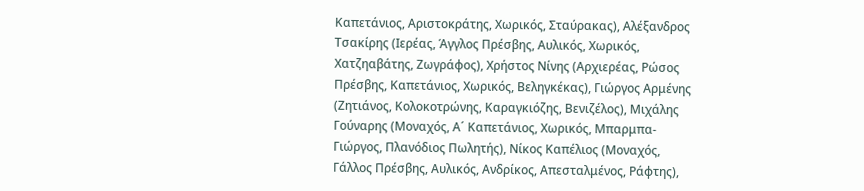Καπετάνιος, Αριστοκράτης, Χωρικός, Σταύρακας), Αλέξανδρος Τσακίρης (Ιερέας, Άγγλος Πρέσβης, Αυλικός, Χωρικός, Χατζηαβάτης, Ζωγράφος), Χρήστος Νίνης (Αρχιερέας, Ρώσος Πρέσβης, Καπετάνιος, Χωρικός, Βεληγκέκας), Γιώργος Αρμένης (Ζητιάνος, Κολοκοτρώνης, Καραγκιόζης, Βενιζέλος), Μιχάλης Γούναρης (Μοναχός, Α´ Καπετάνιος, Χωρικός, Μπαρμπα-Γιώργος, Πλανόδιος Πωλητής), Νίκος Καπέλιος (Μοναχός, Γάλλος Πρέσβης, Αυλικός, Ανδρίκος, Απεσταλμένος, Ράφτης),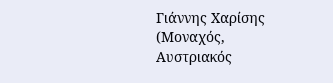Γιάννης Χαρίσης (Μοναχός, Αυστριακός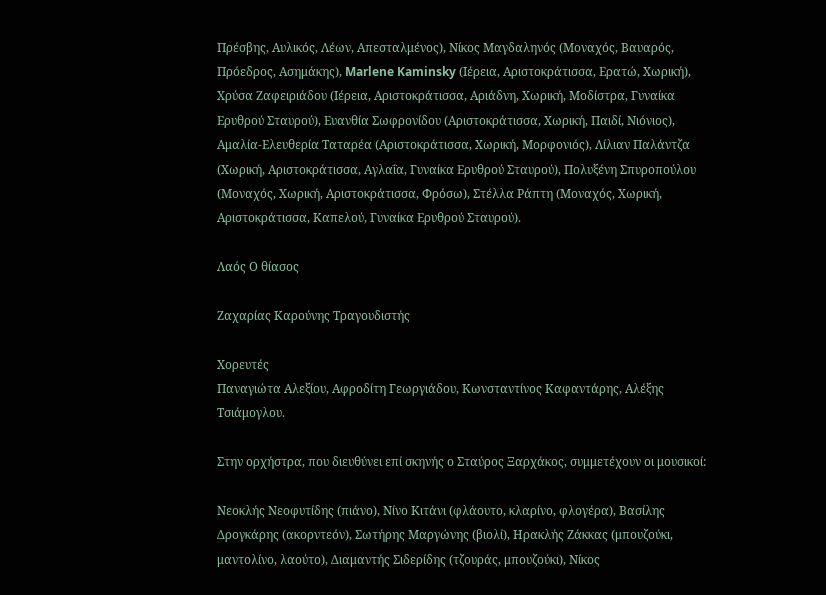Πρέσβης, Αυλικός, Λέων, Απεσταλμένος), Νίκος Μαγδαληνός (Μοναχός, Βαυαρός, Πρόεδρος, Ασημάκης), Marlene Kaminsky (Ιέρεια, Αριστοκράτισσα, Ερατώ, Χωρική), Χρύσα Ζαφειριάδου (Ιέρεια, Αριστοκράτισσα, Αριάδνη, Χωρική, Μοδίστρα, Γυναίκα Ερυθρού Σταυρού), Ευανθία Σωφρονίδου (Αριστοκράτισσα, Χωρική, Παιδί, Νιόνιος), Aμαλία-Ελευθερία Ταταρέα (Αριστοκράτισσα, Χωρική, Μορφονιός), Λίλιαν Παλάντζα (Χωρική, Αριστοκράτισσα, Αγλαΐα, Γυναίκα Ερυθρού Σταυρού), Πολυξένη Σπυροπούλου (Μοναχός, Χωρική, Αριστοκράτισσα, Φρόσω), Στέλλα Ράπτη (Μοναχός, Χωρική, Αριστοκράτισσα, Καπελού, Γυναίκα Ερυθρού Σταυρού).

Λαός Ο θίασος

Ζαχαρίας Καρούνης Τραγουδιστής

Χορευτές
Παναγιώτα Αλεξίου, Αφροδίτη Γεωργιάδου, Κωνσταντίνος Καφαντάρης, Αλέξης Τσιάμογλου.

Στην ορχήστρα, που διευθύνει επί σκηνής ο Σταύρος Ξαρχάκος, συμμετέχουν οι μουσικοί:

Νεοκλής Νεοφυτίδης (πιάνο), Νίνο Κιτάνι (φλάουτο, κλαρίνο, φλογέρα), Βασίλης Δρογκάρης (ακορντεόν), Σωτήρης Μαργώνης (βιολί), Ηρακλής Ζάκκας (μπουζούκι, μαντολίνο, λαούτο), Διαμαντής Σιδερίδης (τζουράς, μπουζούκι), Νίκος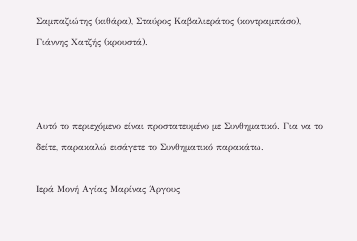Σαμπαζιώτης (κιθάρα), Σταύρος Καβαλιεράτος (κοντραμπάσο), Γιάννης Χατζής (κρουστά).



Αυτό το περιεχόμενο είναι προστατευμένο με Συνθηματικό. Για να το δείτε, παρακαλώ εισάγετε το Συνθηματικό παρακάτω.

Ιερά Μονή Αγίας Μαρίνας Άργους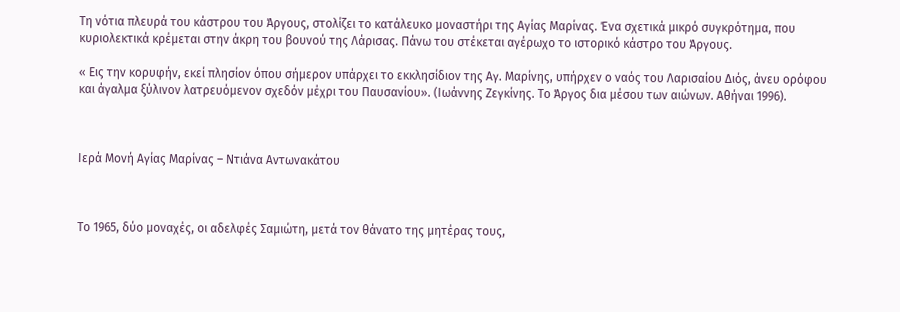Τη νότια πλευρά του κάστρου του Άργους, στολίζει το κατάλευκο μοναστήρι της Αγίας Μαρίνας. Ένα σχετικά μικρό συγκρότημα, που κυριολεκτικά κρέμεται στην άκρη του βουνού της Λάρισας. Πάνω του στέκεται αγέρωχο το ιστορικό κάστρο του Άργους.

« Εις την κορυφήν, εκεί πλησίον όπου σήμερον υπάρχει το εκκλησίδιον της Αγ. Μαρίνης, υπήρχεν ο ναός του Λαρισαίου Διός, άνευ ορόφου και άγαλμα ξύλινον λατρευόμενον σχεδόν μέχρι του Παυσανίου». (Ιωάννης Ζεγκίνης. Το Άργος δια μέσου των αιώνων. Αθήναι 1996).



Ιερά Μονή Αγίας Μαρίνας – Ντιάνα Αντωνακάτου



Το 1965, δύο μοναχές, οι αδελφές Σαμιώτη, μετά τον θάνατο της μητέρας τους,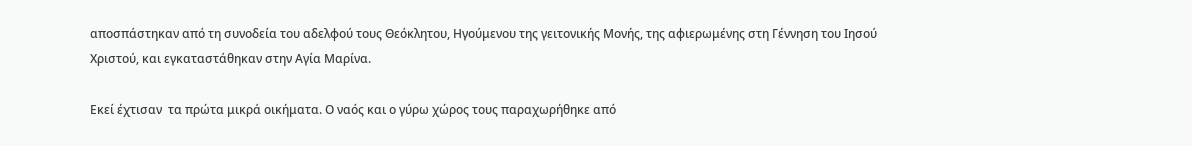αποσπάστηκαν από τη συνοδεία του αδελφού τους Θεόκλητου, Ηγούμενου της γειτονικής Μονής, της αφιερωμένης στη Γέννηση του Ιησού Χριστού, και εγκαταστάθηκαν στην Αγία Μαρίνα.

Εκεί έχτισαν  τα πρώτα μικρά οικήματα. Ο ναός και ο γύρω χώρος τους παραχωρήθηκε από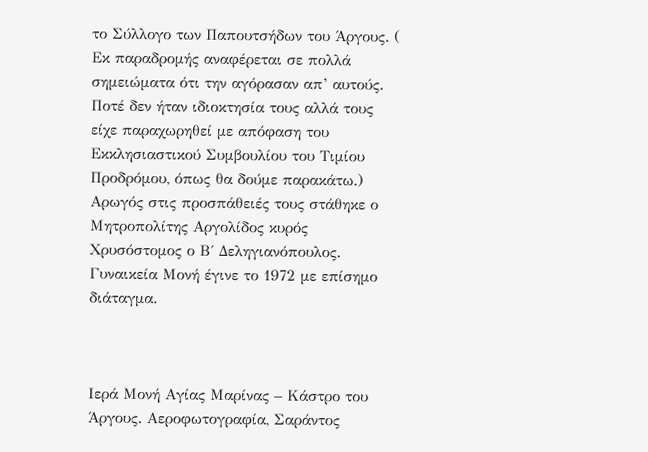το Σύλλογο των Παπουτσήδων του Άργους. ( Εκ παραδρομής αναφέρεται σε πολλά σημειώματα ότι την αγόρασαν απ’ αυτούς. Ποτέ δεν ήταν ιδιοκτησία τους αλλά τους είχε παραχωρηθεί με απόφαση του Εκκλησιαστικού Συμβουλίου του Τιμίου Προδρόμου, όπως θα δούμε παρακάτω.) Αρωγός στις προσπάθειές τους στάθηκε ο Μητροπολίτης Αργολίδος κυρός Χρυσόστομος ο Β΄ Δεληγιανόπουλος. Γυναικεία Μονή έγινε το 1972 με επίσημο διάταγμα.



Ιερά Μονή Αγίας Μαρίνας – Κάστρο του Άργους. Αεροφωτογραφία, Σαράντος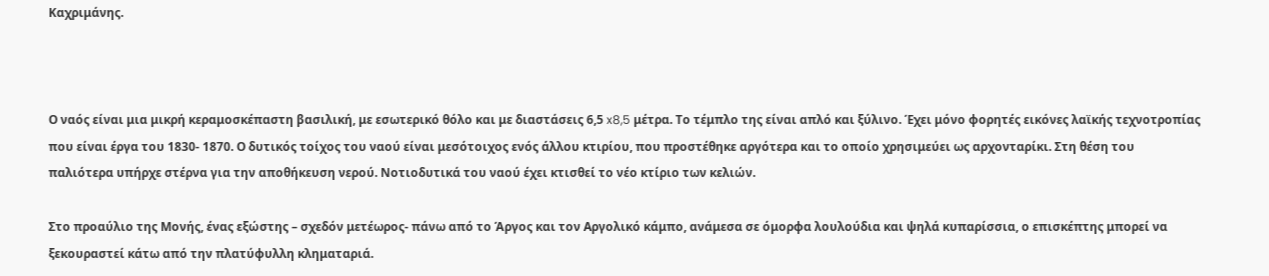Καχριμάνης.



Ο ναός είναι μια μικρή κεραμοσκέπαστη βασιλική, με εσωτερικό θόλο και με διαστάσεις 6,5 x8,5 μέτρα. Το τέμπλο της είναι απλό και ξύλινο. Έχει μόνο φορητές εικόνες λαϊκής τεχνοτροπίας που είναι έργα του 1830- 1870. Ο δυτικός τοίχος του ναού είναι μεσότοιχος ενός άλλου κτιρίου, που προστέθηκε αργότερα και το οποίο χρησιμεύει ως αρχονταρίκι. Στη θέση του παλιότερα υπήρχε στέρνα για την αποθήκευση νερού. Νοτιοδυτικά του ναού έχει κτισθεί το νέο κτίριο των κελιών.

Στο προαύλιο της Μονής, ένας εξώστης – σχεδόν μετέωρος- πάνω από το Άργος και τον Αργολικό κάμπο, ανάμεσα σε όμορφα λουλούδια και ψηλά κυπαρίσσια, ο επισκέπτης μπορεί να ξεκουραστεί κάτω από την πλατύφυλλη κληματαριά.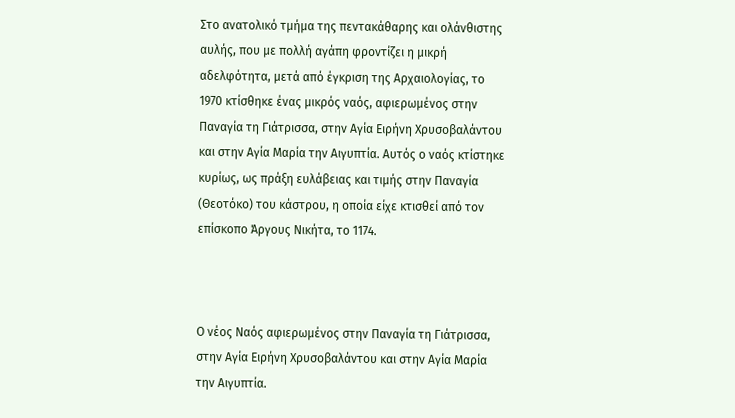Στο ανατολικό τμήμα της πεντακάθαρης και ολάνθιστης αυλής, που με πολλή αγάπη φροντίζει η μικρή αδελφότητα, μετά από έγκριση της Αρχαιολογίας, το 1970 κτίσθηκε ένας μικρός ναός, αφιερωμένος στην Παναγία τη Γιάτρισσα, στην Αγία Ειρήνη Χρυσοβαλάντου και στην Αγία Μαρία την Αιγυπτία. Αυτός ο ναός κτίστηκε κυρίως, ως πράξη ευλάβειας και τιμής στην Παναγία (Θεοτόκο) του κάστρου, η οποία είχε κτισθεί από τον επίσκοπο Άργους Νικήτα, το 1174.



Ο νέος Ναός αφιερωμένος στην Παναγία τη Γιάτρισσα, στην Αγία Ειρήνη Χρυσοβαλάντου και στην Αγία Μαρία την Αιγυπτία.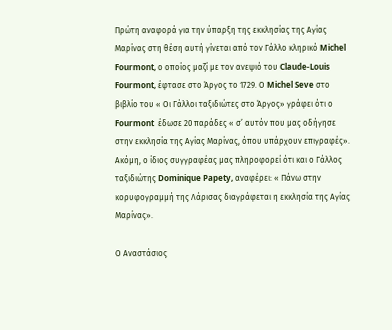Πρώτη αναφορά για την ύπαρξη της εκκλησίας της Αγίας Μαρίνας στη θέση αυτή γίνεται από τον Γάλλο κληρικό Michel Fourmont, ο οποίος μαζί με τον ανεψιό του Claude-Louis Fourmont, έφτασε στο Άργος το 1729. Ο Michel Seve στο βιβλίο του « Οι Γάλλοι ταξιδιώτες στο Άργος» γράφει ότι ο Fourmont  έδωσε 20 παράδες « σ’ αυτόν που μας οδήγησε στην εκκλησία της Αγίας Μαρίνας, όπου υπάρχουν επιγραφές». Ακόμη, ο ίδιος συγγραφέας μας πληροφορεί ότι και ο Γάλλος ταξιδιώτης Dominique Papety, αναφέρει: « Πάνω στην κορυφογραμμή της Λάρισας διαγράφεται η εκκλησία της Αγίας Μαρίνας».

Ο Αναστάσιος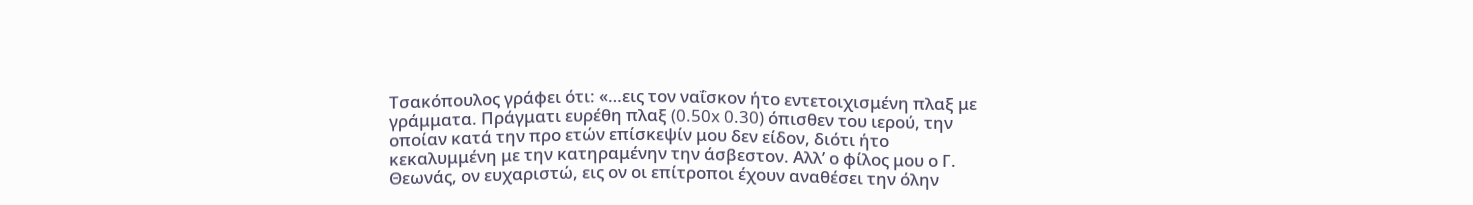Τσακόπουλος γράφει ότι: «…εις τον ναΐσκον ήτο εντετοιχισμένη πλαξ με γράμματα. Πράγματι ευρέθη πλαξ (0.50x 0.30) όπισθεν του ιερού, την οποίαν κατά την προ ετών επίσκεψίν μου δεν είδον, διότι ήτο κεκαλυμμένη με την κατηραμένην την άσβεστον. Αλλ’ ο φίλος μου ο Γ. Θεωνάς, ον ευχαριστώ, εις ον οι επίτροποι έχουν αναθέσει την όλην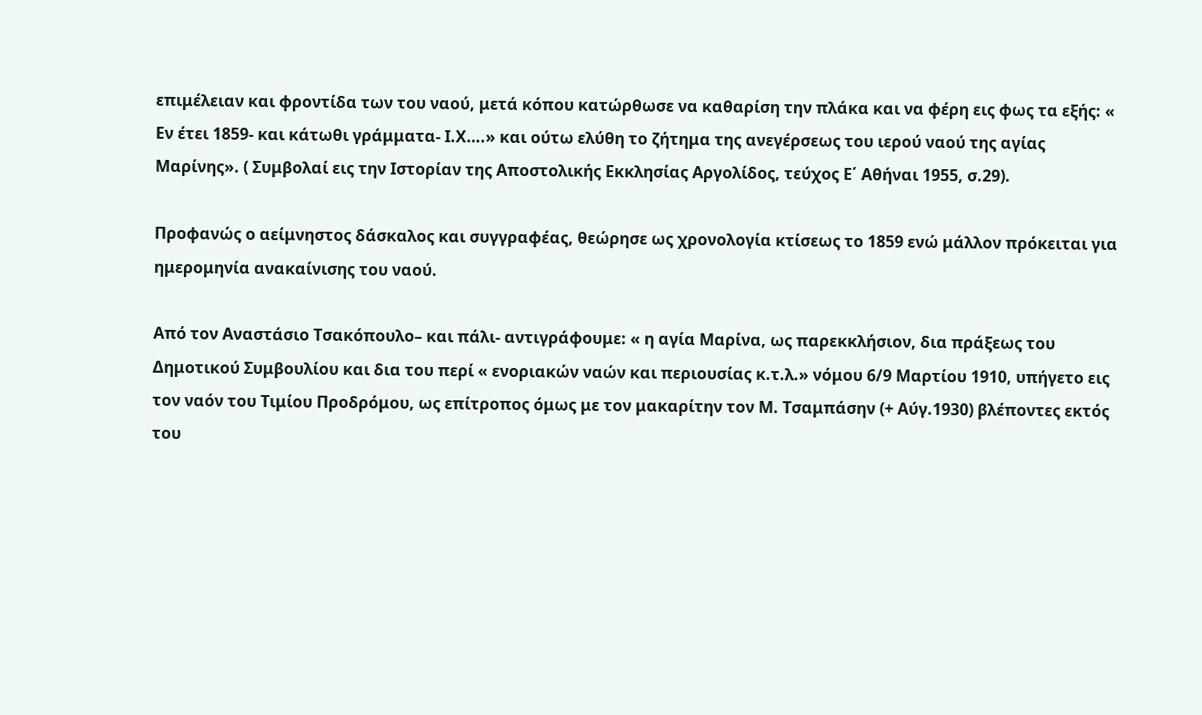επιμέλειαν και φροντίδα των του ναού, μετά κόπου κατώρθωσε να καθαρίση την πλάκα και να φέρη εις φως τα εξής: « Εν έτει 1859- και κάτωθι γράμματα- Ι.Χ….» και ούτω ελύθη το ζήτημα της ανεγέρσεως του ιερού ναού της αγίας Μαρίνης». ( Συμβολαί εις την Ιστορίαν της Αποστολικής Εκκλησίας Αργολίδος, τεύχος Ε΄ Αθήναι 1955, σ.29).

Προφανώς ο αείμνηστος δάσκαλος και συγγραφέας, θεώρησε ως χρονολογία κτίσεως το 1859 ενώ μάλλον πρόκειται για ημερομηνία ανακαίνισης του ναού.

Από τον Αναστάσιο Τσακόπουλο– και πάλι- αντιγράφουμε: « η αγία Μαρίνα, ως παρεκκλήσιον, δια πράξεως του Δημοτικού Συμβουλίου και δια του περί « ενοριακών ναών και περιουσίας κ.τ.λ.» νόμου 6/9 Μαρτίου 1910, υπήγετο εις τον ναόν του Τιμίου Προδρόμου, ως επίτροπος όμως με τον μακαρίτην τον Μ. Τσαμπάσην (+ Αύγ.1930) βλέποντες εκτός του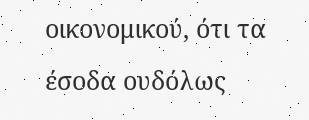οικονομικού, ότι τα έσοδα ουδόλως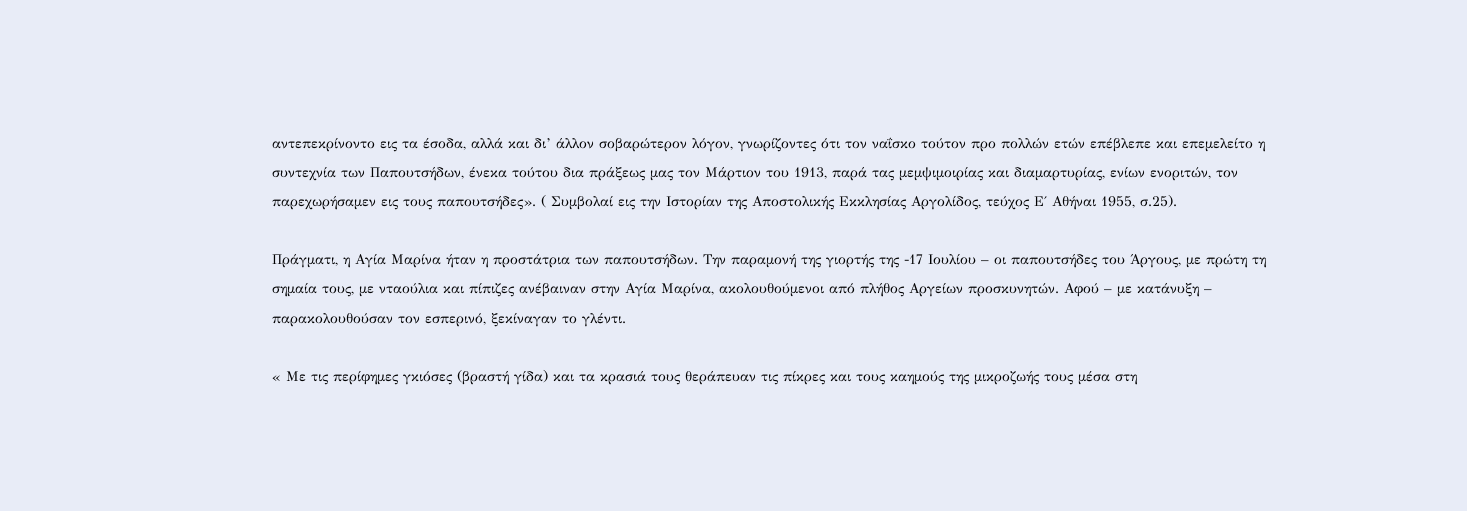αντεπεκρίνοντο εις τα έσοδα, αλλά και δι’ άλλον σοβαρώτερον λόγον, γνωρίζοντες ότι τον ναΐσκο τούτον προ πολλών ετών επέβλεπε και επεμελείτο η συντεχνία των Παπουτσήδων, ένεκα τούτου δια πράξεως μας τον Μάρτιον του 1913, παρά τας μεμψιμοιρίας και διαμαρτυρίας, ενίων ενοριτών, τον παρεχωρήσαμεν εις τους παπουτσήδες». ( Συμβολαί εις την Ιστορίαν της Αποστολικής Εκκλησίας Αργολίδος, τεύχος Ε΄ Αθήναι 1955, σ.25).

Πράγματι, η Αγία Μαρίνα ήταν η προστάτρια των παπουτσήδων. Την παραμονή της γιορτής της -17 Ιουλίου – οι παπουτσήδες του Άργους, με πρώτη τη σημαία τους, με νταούλια και πίπιζες ανέβαιναν στην Αγία Μαρίνα, ακολουθούμενοι από πλήθος Αργείων προσκυνητών. Αφού – με κατάνυξη –  παρακολουθούσαν τον εσπερινό, ξεκίναγαν το γλέντι.

« Με τις περίφημες γκιόσες (βραστή γίδα) και τα κρασιά τους θεράπευαν τις πίκρες και τους καημούς της μικροζωής τους μέσα στη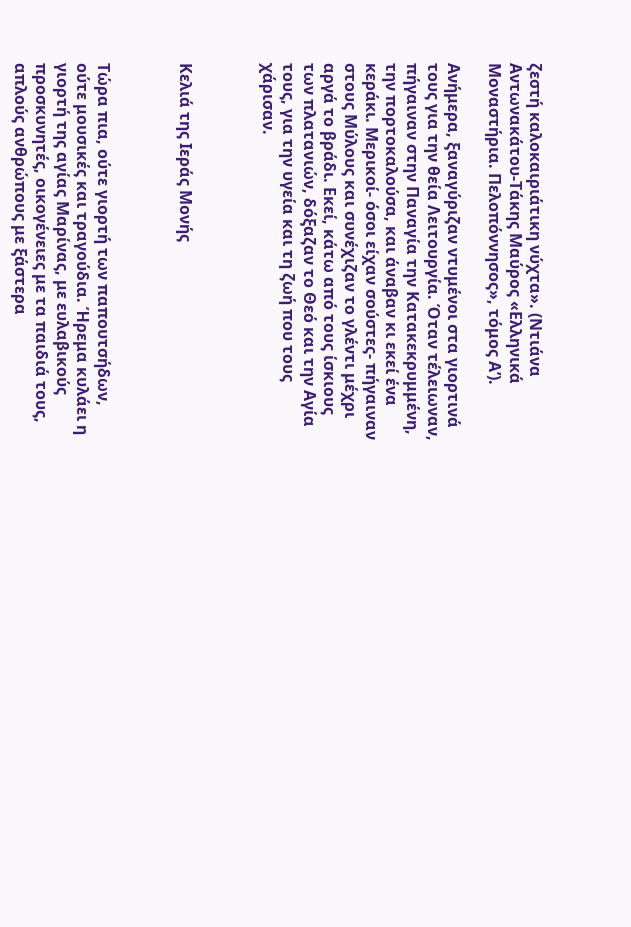ζεστή καλοκαιριάτικη νύχτα». (Ντιάνα Αντωνακάτου-Τάκης Μαύρος «Ελληνικά Μοναστήρια. Πελοπόννησος», τόμος Α’).

Ανήμερα, ξαναγύριζαν ντυμένοι στα γιορτινά τους για την θεία Λειτουργία. Όταν τέλειωναν, πήγαιναν στην Παναγία την Κατακεκρυμμένη, την πορτοκαλούσα, και άναβαν κι εκεί ένα κεράκι. Μερικοί- όσοι είχαν σούστες- πήγαιναν στους Μύλους και συνέχιζαν το γλέντι μέχρι αργά το βράδι. Εκεί, κάτω από τους ίσκιους των πλατανιών, δόξαζαν το Θεό και την Αγία τους, για την υγεία και τη ζωή που τους χάρισαν.



Κελιά της Ιεράς Μονής



Τώρα πια, ούτε γιορτή των παπουτσήδων, ούτε μουσικές και τραγούδια. Ήρεμα κυλάει η γιορτή της αγίας Μαρίνας, με ευλαβικούς  προσκυνητές, οικογένειες με τα παιδιά τους, απλούς ανθρώπους με ξάστερα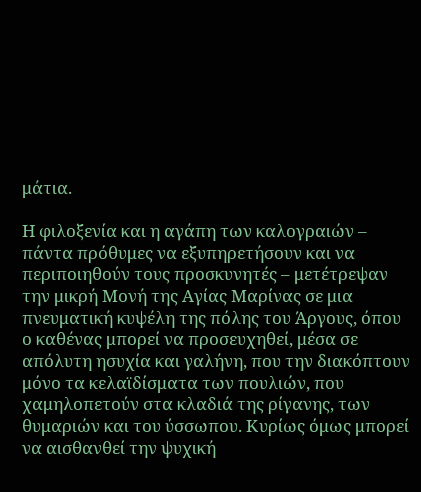μάτια.

Η φιλοξενία και η αγάπη των καλογραιών – πάντα πρόθυμες να εξυπηρετήσουν και να περιποιηθούν τους προσκυνητές – μετέτρεψαν την μικρή Μονή της Αγίας Μαρίνας σε μια πνευματική κυψέλη της πόλης του Άργους, όπου ο καθένας μπορεί να προσευχηθεί, μέσα σε απόλυτη ησυχία και γαλήνη, που την διακόπτουν μόνο τα κελαϊδίσματα των πουλιών, που χαμηλοπετούν στα κλαδιά της ρίγανης, των θυμαριών και του ύσσωπου. Κυρίως όμως μπορεί να αισθανθεί την ψυχική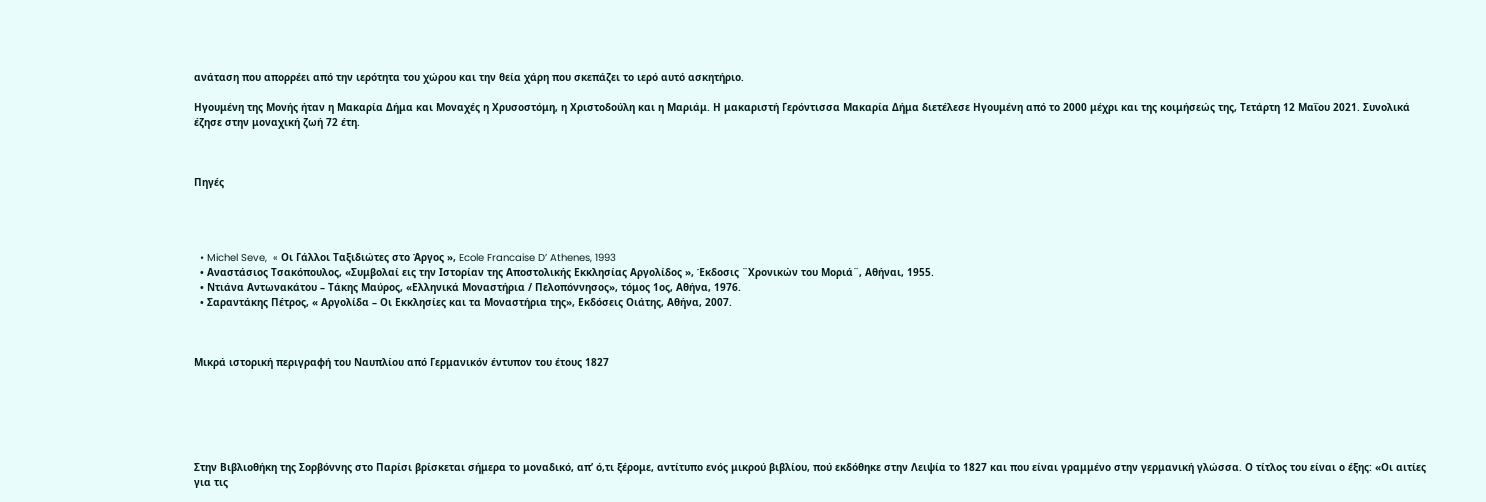ανάταση που απορρέει από την ιερότητα του χώρου και την θεία χάρη που σκεπάζει το ιερό αυτό ασκητήριο.

Ηγουμένη της Μονής ήταν η Μακαρία Δήμα και Μοναχές η Χρυσοστόμη, η Χριστοδούλη και η Μαριάμ. Η μακαριστή Γερόντισσα Μακαρία Δήμα διετέλεσε Ηγουμένη από το 2000 μέχρι και της κοιμήσεώς της, Τετάρτη 12 Μαΐου 2021. Συνολικά έζησε στην μοναχική ζωή 72 έτη.



Πηγές




  • Michel Seve,  « Οι Γάλλοι Ταξιδιώτες στο Άργος », Ecole Francaise D’ Athenes, 1993
  • Αναστάσιος Τσακόπουλος, «Συμβολαί εις την Ιστορίαν της Αποστολικής Εκκλησίας Αργολίδος », Έκδοσις ¨Χρονικών του Μοριά¨, Αθήναι, 1955.
  • Ντιάνα Αντωνακάτου – Τάκης Μαύρος, «Ελληνικά Μοναστήρια / Πελοπόννησος», τόμος 1ος, Αθήνα, 1976.
  • Σαραντάκης Πέτρος, « Αργολίδα – Οι Εκκλησίες και τα Μοναστήρια της», Εκδόσεις Οιάτης, Αθήνα, 2007.



Μικρά ιστορική περιγραφή του Ναυπλίου από Γερμανικόν έντυπον του έτους 1827






Στην Βιβλιοθήκη της Σορβόννης στο Παρίσι βρίσκεται σήμερα το μοναδικό, απ’ ό,τι ξέρομε, αντίτυπο ενός μικρού βιβλίου, πού εκδόθηκε στην Λειψία το 1827 και που είναι γραμμένο στην γερμανική γλώσσα. Ο τίτλος του είναι ο έξης: «Οι αιτίες για τις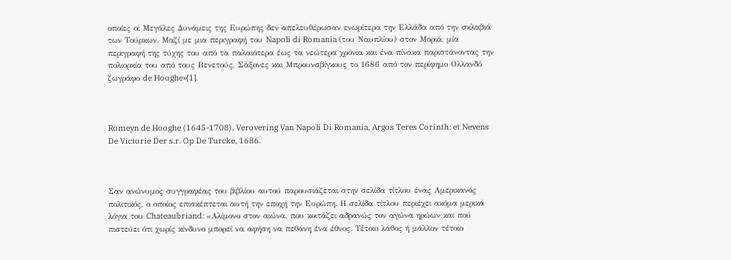οποίες οι Μεγάλες Δυνάμεις της Ευρώπης δεν απελευθέρωσαν ενωρίτερα την Ελλάδα από την σκλαβιά των Τούρκων. Μαζί με μια περιγραφή του Napoli di Romania (του Ναυπλίου) στον Μοριά, μία περιγραφή της τύχης του από τα παλαιότερα έως τα νεώτερα χρόνια και ένα πίνακα παριστάνοντας την πολιορκία του από τους Βενετούς, Σάξονες και Μπρουνσβίγκους το 1686 από τον περίφημο Ολλανδό ζωγράφο de Hooghe»[1].



Romeyn de Hooghe (1645-1708). Verovering Van Napoli Di Romania, Argos Teres Corinth: et Nevens De Victorie Der s.r. Op De Turcke, 1686.



Σαν ανώνυμος συγγραφέας του βιβλίου αυτού παρουσιάζεται στην σελίδα τίτλου ένας Αμερικανός πολιτικός, ο οποίος επισκέπτεται αυτή την εποχή την Ευρώπη. Η σελίδα τίτλου περιέχει ακόμα μερικά λόγια του Chateaubriand: «Αλίμονο στον αιώνα, που κοιτάζει αδρανώς τον αγώνα ηρώων και πού πιστεύει ότι χωρίς κίνδυνο μπορεί να αφήση να πεθάνη ένα έθνος. Τέτοιο λάθος ή μάλλον τέτοιο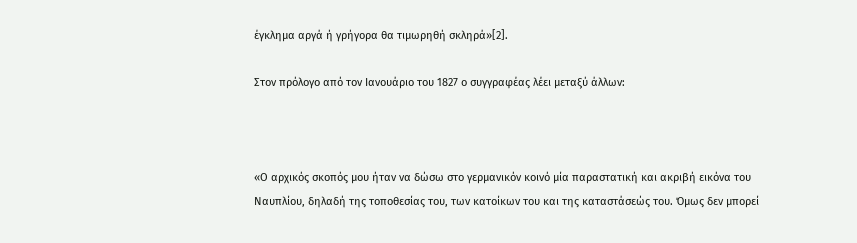έγκλημα αργά ή γρήγορα θα τιμωρηθή σκληρά»[2].

Στον πρόλογο από τον Ιανουάριο του 1827 ο συγγραφέας λέει μεταξύ άλλων:



«Ο αρχικός σκοπός μου ήταν να δώσω στο γερμανικόν κοινό μία παραστατική και ακριβή εικόνα του Ναυπλίου, δηλαδή της τοποθεσίας του, των κατοίκων του και της καταστάσεώς του. Όμως δεν μπορεί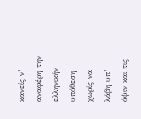κανείς ν’ αναφέρη την ελληνικήν υπόθεση χωρίς να λάβη υπ’ όψιν και τις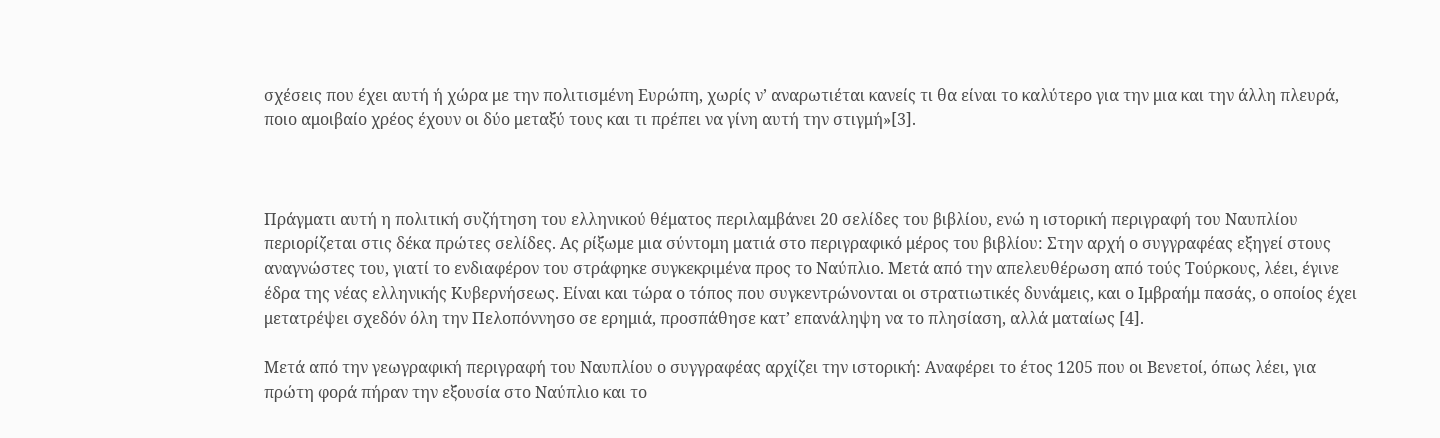σχέσεις που έχει αυτή ή χώρα με την πολιτισμένη Ευρώπη, χωρίς ν’ αναρωτιέται κανείς τι θα είναι το καλύτερο για την μια και την άλλη πλευρά, ποιο αμοιβαίο χρέος έχουν οι δύο μεταξύ τους και τι πρέπει να γίνη αυτή την στιγμή»[3].



Πράγματι αυτή η πολιτική συζήτηση του ελληνικού θέματος περιλαμβάνει 20 σελίδες του βιβλίου, ενώ η ιστορική περιγραφή του Ναυπλίου περιορίζεται στις δέκα πρώτες σελίδες. Ας ρίξωμε μια σύντομη ματιά στο περιγραφικό μέρος του βιβλίου: Στην αρχή ο συγγραφέας εξηγεί στους αναγνώστες του, γιατί το ενδιαφέρον του στράφηκε συγκεκριμένα προς το Ναύπλιο. Μετά από την απελευθέρωση από τούς Τούρκους, λέει, έγινε έδρα της νέας ελληνικής Κυβερνήσεως. Είναι και τώρα ο τόπος που συγκεντρώνονται οι στρατιωτικές δυνάμεις, και ο Ιμβραήμ πασάς, ο οποίος έχει μετατρέψει σχεδόν όλη την Πελοπόννησο σε ερημιά, προσπάθησε κατ’ επανάληψη να το πλησίαση, αλλά ματαίως [4].

Μετά από την γεωγραφική περιγραφή του Ναυπλίου ο συγγραφέας αρχίζει την ιστορική: Αναφέρει το έτος 1205 που οι Βενετοί, όπως λέει, για πρώτη φορά πήραν την εξουσία στο Ναύπλιο και το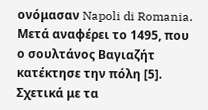ονόμασαν Napoli di Romania. Μετά αναφέρει το 1495, που ο σουλτάνος Βαγιαζήτ κατέκτησε την πόλη [5]. Σχετικά με τα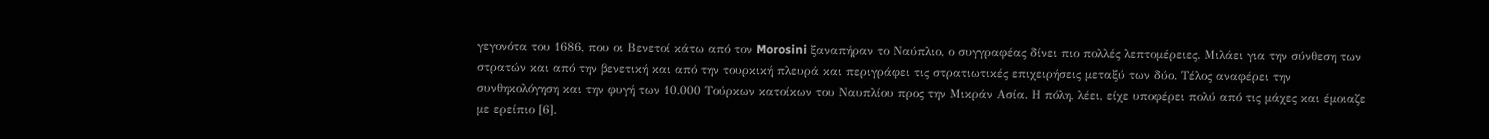γεγονότα του 1686, που οι Βενετοί κάτω από τον Morosini ξαναπήραν το Ναύπλιο, ο συγγραφέας δίνει πιο πολλές λεπτομέρειες. Μιλάει για την σύνθεση των στρατών και από την βενετική και από την τουρκική πλευρά και περιγράφει τις στρατιωτικές επιχειρήσεις μεταξύ των δύο. Τέλος αναφέρει την συνθηκολόγηση και την φυγή των 10.000 Τούρκων κατοίκων του Ναυπλίου προς την Μικράν Ασία. Η πόλη, λέει, είχε υποφέρει πολύ από τις μάχες και έμοιαζε με ερείπιο [6].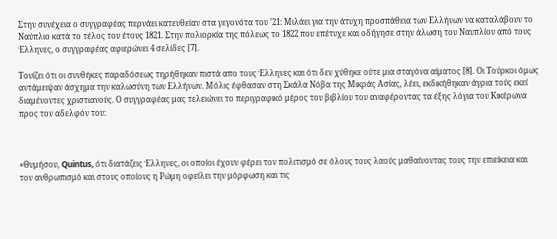Στην συνέχεια ο συγγραφέας περνάει κατευθείαν στα γεγονότα του ’21: Μιλάει για την άτυχη προσπάθεια των Ελλήνων να καταλάβουν το Ναύπλιο κατά το τέλος του έτους 1821. Στην πολιορκία της πόλεως το 1822 που επέτυχε και οδήγησε στην άλωση του Ναυπλίου από τους Έλληνες, ο συγγραφέας αφιερώνει 4 σελίδες [7].

Τονίζει ότι οι συνθήκες παραδόσεως τηρήθηκαν πιστά απo τους Έλληνες και ότι δεν χύθηκε ούτε μια σταγόνα αίματος [8]. Οι Τούρκοι όμως αντάμειψαν άσχημα την καλωσύνη των Ελλήνων. Μόλις έφθασαν στη Σκάλα Νόβα της Μικράς Ασίας, λέει, εκδικήθηκαν άγρια τούς εκεί διαμένοντες χριστιανούς. Ο συγγραφέας μας τελειώνει το περιγραφικό μέρος του βιβλίου του αναφέροντας τα έξης λόγια του Κικέρωνα προς τον αδελφόν του:



«Θυμήσου, Quintus, ότι διατάζεις Έλληνες, οι οποίοι έχουν φέρει τον πολιτισμό σε όλους τους λαούς μαθαίνοντας τους την επιείκεια και τον ανθρωπισμό και στους οποίους η Ρώμη οφείλει την μόρφωση και τις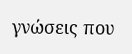γνώσεις που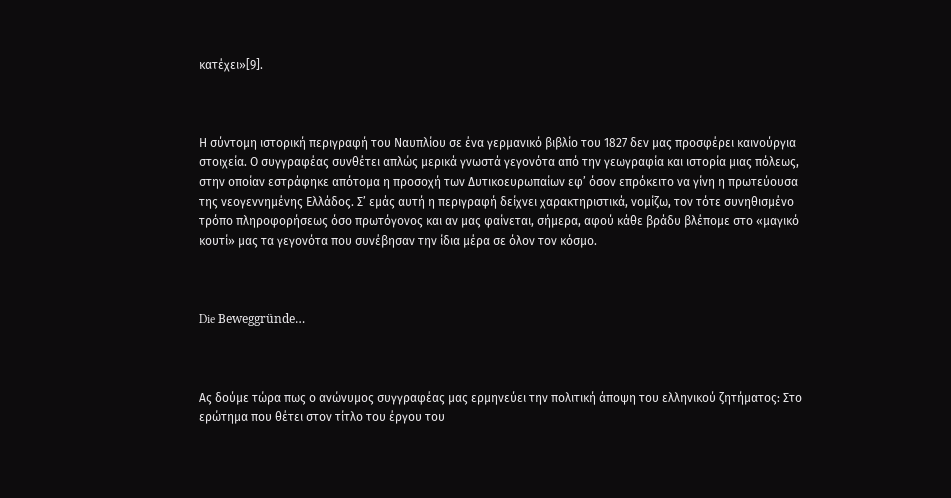κατέχει»[9].



Η σύντομη ιστορική περιγραφή του Ναυπλίου σε ένα γερμανικό βιβλίο του 1827 δεν μας προσφέρει καινούργια στοιχεία. Ο συγγραφέας συνθέτει απλώς μερικά γνωστά γεγονότα από την γεωγραφία και ιστορία μιας πόλεως, στην οποίαν εστράφηκε απότομα η προσοχή των Δυτικοευρωπαίων εφ’ όσον επρόκειτο να γίνη η πρωτεύουσα της νεογεννημένης Ελλάδος. Σ’ εμάς αυτή η περιγραφή δείχνει χαρακτηριστικά, νομίζω, τον τότε συνηθισμένο τρόπο πληροφορήσεως όσο πρωτόγονος και αν μας φαίνεται, σήμερα, αφού κάθε βράδυ βλέπομε στο «μαγικό κουτί» μας τα γεγονότα που συνέβησαν την ίδια μέρα σε όλον τον κόσμο.



Die Beweggründe…



Ας δούμε τώρα πως ο ανώνυμος συγγραφέας μας ερμηνεύει την πολιτική άποψη του ελληνικού ζητήματος: Στο ερώτημα που θέτει στον τίτλο του έργου του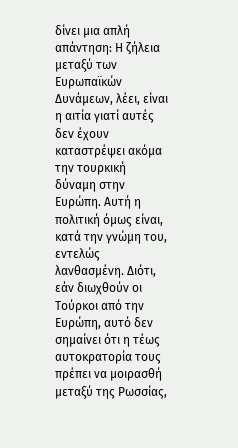δίνει μια απλή απάντηση: Η ζήλεια μεταξύ των Ευρωπαϊκών Δυνάμεων, λέει, είναι η αιτία γιατί αυτές δεν έχουν καταστρέψει ακόμα την τουρκική δύναμη στην Ευρώπη. Αυτή η πολιτική όμως είναι, κατά την γνώμη του, εντελώς λανθασμένη. Διότι, εάν διωχθούν οι Τούρκοι από την Ευρώπη, αυτό δεν σημαίνει ότι η τέως αυτοκρατορία τους πρέπει να μοιρασθή μεταξύ της Ρωσσίας,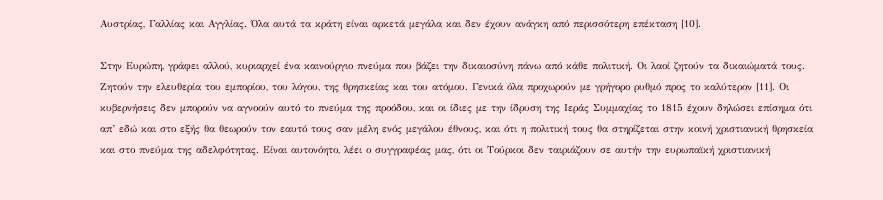Αυστρίας, Γαλλίας και Αγγλίας. Όλα αυτά τα κράτη είναι αρκετά μεγάλα και δεν έχουν ανάγκη από περισσότερη επέκταση [10].

Στην Ευρώπη, γράφει αλλού, κυριαρχεί ένα καινούργιο πνεύμα που βάζει την δικαιοσύνη πάνω από κάθε πολιτική. Οι λαοί ζητούν τα δικαιώματά τους. Ζητούν την ελευθερία του εμπορίου, του λόγου, της θρησκείας και του ατόμου. Γενικά όλα προχωρούν με γρήγορο ρυθμό προς το καλύτερον [11]. Οι κυβερνήσεις δεν μπορούν να αγνοούν αυτό το πνεύμα της προόδου, και οι ίδιες με την ίδρυση της Ιεράς Συμμαχίας το 1815 έχουν δηλώσει επίσημα ότι απ’ εδώ και στο εξής θα θεωρούν τον εαυτό τους σαν μέλη ενός μεγάλου έθνους, και ότι η πολιτική τους θα στηρίζεται στην κοινή χριστιανική θρησκεία και στο πνεύμα της αδελφότητας. Είναι αυτονόητο, λέει ο συγγραφέας μας, ότι οι Τούρκοι δεν ταιριάζουν σε αυτήν την ευρωπαϊκή χριστιανική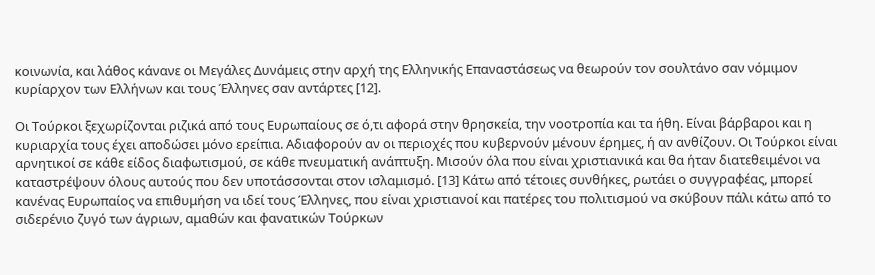κοινωνία, και λάθος κάνανε οι Μεγάλες Δυνάμεις στην αρχή της Ελληνικής Επαναστάσεως να θεωρούν τον σουλτάνο σαν νόμιμον κυρίαρχον των Ελλήνων και τους Έλληνες σαν αντάρτες [12].

Οι Τούρκοι ξεχωρίζονται ριζικά από τους Ευρωπαίους σε ό,τι αφορά στην θρησκεία, την νοοτροπία και τα ήθη. Είναι βάρβαροι και η κυριαρχία τους έχει αποδώσει μόνο ερείπια. Αδιαφορούν αν οι περιοχές που κυβερνούν μένουν έρημες, ή αν ανθίζουν. Οι Τούρκοι είναι αρνητικοί σε κάθε είδος διαφωτισμού, σε κάθε πνευματική ανάπτυξη. Μισούν όλα που είναι χριστιανικά και θα ήταν διατεθειμένοι να καταστρέψουν όλους αυτούς που δεν υποτάσσονται στον ισλαμισμό. [13] Κάτω από τέτοιες συνθήκες, ρωτάει ο συγγραφέας, μπορεί κανένας Ευρωπαίος να επιθυμήση να ιδεί τους Έλληνες, που είναι χριστιανοί και πατέρες του πολιτισμού να σκύβουν πάλι κάτω από το σιδερένιο ζυγό των άγριων, αμαθών και φανατικών Τούρκων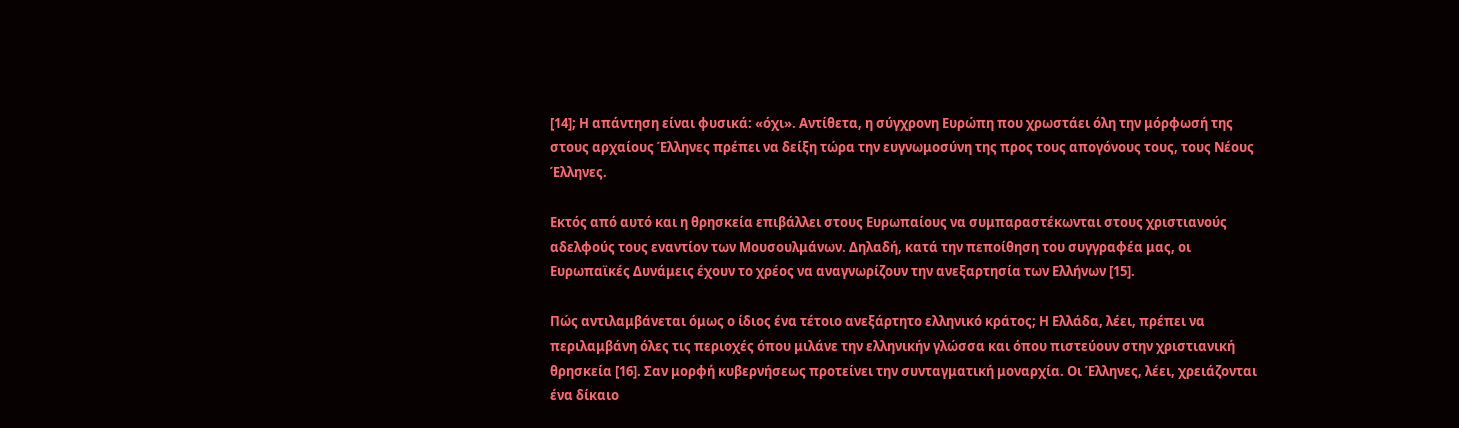[14]; Η απάντηση είναι φυσικά: «όχι». Αντίθετα, η σύγχρονη Ευρώπη που χρωστάει όλη την μόρφωσή της στους αρχαίους Έλληνες πρέπει να δείξη τώρα την ευγνωμοσύνη της προς τους απογόνους τους, τους Νέους Έλληνες.

Εκτός από αυτό και η θρησκεία επιβάλλει στους Ευρωπαίους να συμπαραστέκωνται στους χριστιανούς αδελφούς τους εναντίον των Μουσουλμάνων. Δηλαδή, κατά την πεποίθηση του συγγραφέα μας, οι Ευρωπαϊκές Δυνάμεις έχουν το χρέος να αναγνωρίζουν την ανεξαρτησία των Ελλήνων [15].

Πώς αντιλαμβάνεται όμως ο ίδιος ένα τέτοιο ανεξάρτητο ελληνικό κράτος; Η Ελλάδα, λέει, πρέπει να περιλαμβάνη όλες τις περιοχές όπου μιλάνε την ελληνικήν γλώσσα και όπου πιστεύουν στην χριστιανική θρησκεία [16]. Σαν μορφή κυβερνήσεως προτείνει την συνταγματική μοναρχία. Οι Έλληνες, λέει, χρειάζονται ένα δίκαιο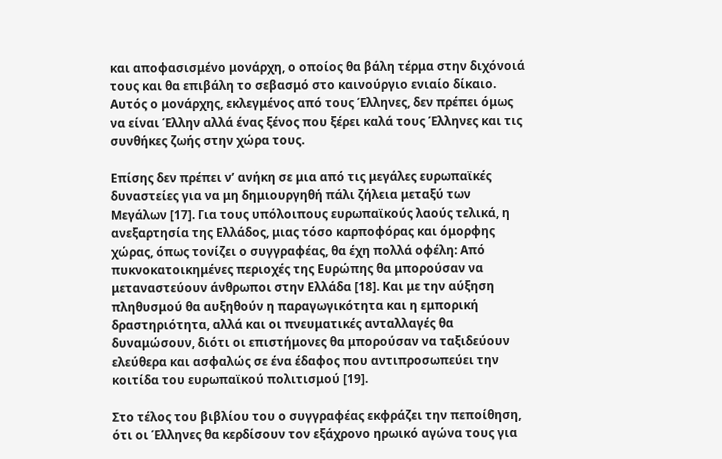και αποφασισμένο μονάρχη, ο οποίος θα βάλη τέρμα στην διχόνοιά τους και θα επιβάλη το σεβασμό στο καινούργιο ενιαίο δίκαιο. Αυτός ο μονάρχης, εκλεγμένος από τους Έλληνες, δεν πρέπει όμως να είναι Έλλην αλλά ένας ξένος που ξέρει καλά τους Έλληνες και τις συνθήκες ζωής στην χώρα τους.

Επίσης δεν πρέπει ν’ ανήκη σε μια από τις μεγάλες ευρωπαϊκές δυναστείες για να μη δημιουργηθή πάλι ζήλεια μεταξύ των Μεγάλων [17]. Για τους υπόλοιπους ευρωπαϊκούς λαούς τελικά, η ανεξαρτησία της Ελλάδος, μιας τόσο καρποφόρας και όμορφης χώρας, όπως τονίζει ο συγγραφέας, θα έχη πολλά οφέλη: Από πυκνοκατοικημένες περιοχές της Ευρώπης θα μπορούσαν να μεταναστεύουν άνθρωποι στην Ελλάδα [18]. Και με την αύξηση πληθυσμού θα αυξηθούν η παραγωγικότητα και η εμπορική δραστηριότητα, αλλά και οι πνευματικές ανταλλαγές θα δυναμώσουν, διότι οι επιστήμονες θα μπορούσαν να ταξιδεύουν ελεύθερα και ασφαλώς σε ένα έδαφος που αντιπροσωπεύει την κοιτίδα του ευρωπαϊκού πολιτισμού [19].

Στο τέλος του βιβλίου του ο συγγραφέας εκφράζει την πεποίθηση, ότι οι Έλληνες θα κερδίσουν τον εξάχρονο ηρωικό αγώνα τους για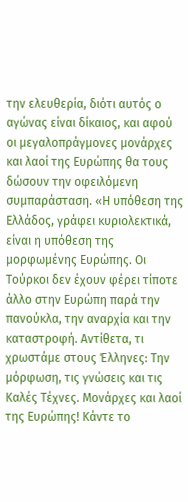την ελευθερία, διότι αυτός ο αγώνας είναι δίκαιος, και αφού οι μεγαλοπράγμονες μονάρχες και λαοί της Ευρώπης θα τους δώσουν την οφειλόμενη συμπαράσταση. «Η υπόθεση της Ελλάδος, γράφει κυριολεκτικά, είναι η υπόθεση της μορφωμένης Ευρώπης. Οι Τούρκοι δεν έχουν φέρει τίποτε άλλο στην Ευρώπη παρά την πανούκλα, την αναρχία και την καταστροφή. Αντίθετα, τι χρωστάμε στους Έλληνες: Την μόρφωση, τις γνώσεις και τις Καλές Τέχνες. Μονάρχες και λαοί της Ευρώπης! Κάντε το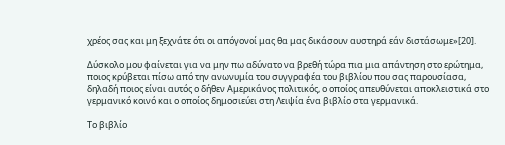χρέος σας και μη ξεχνάτε ότι οι απόγονοί μας θα μας δικάσουν αυστηρά εάν διστάσωμε»[20].

Δύσκολο μου φαίνεται για να μην πω αδύνατο να βρεθή τώρα πια μια απάντηση στο ερώτημα, ποιος κρύβεται πίσω από την ανωνυμία του συγγραφέα του βιβλίου που σας παρουσίασα, δηλαδή ποιος είναι αυτός ο δήθεν Αμερικάνος πολιτικός, ο οποίος απευθύνεται αποκλειστικά στο γερμανικό κοινό και ο οποίος δημοσιεύει στη Λειψία ένα βιβλίο στα γερμανικά.

Το βιβλίο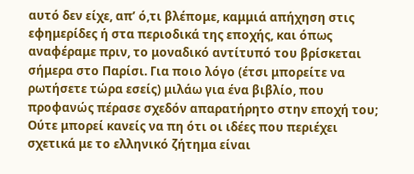αυτό δεν είχε, απ’ ό,τι βλέπομε, καμμιά απήχηση στις εφημερίδες ή στα περιοδικά της εποχής, και όπως αναφέραμε πριν, το μοναδικό αντίτυπό του βρίσκεται σήμερα στο Παρίσι. Για ποιο λόγο (έτσι μπορείτε να ρωτήσετε τώρα εσείς) μιλάω για ένα βιβλίο, που προφανώς πέρασε σχεδόν απαρατήρητο στην εποχή του; Ούτε μπορεί κανείς να πη ότι οι ιδέες που περιέχει σχετικά με το ελληνικό ζήτημα είναι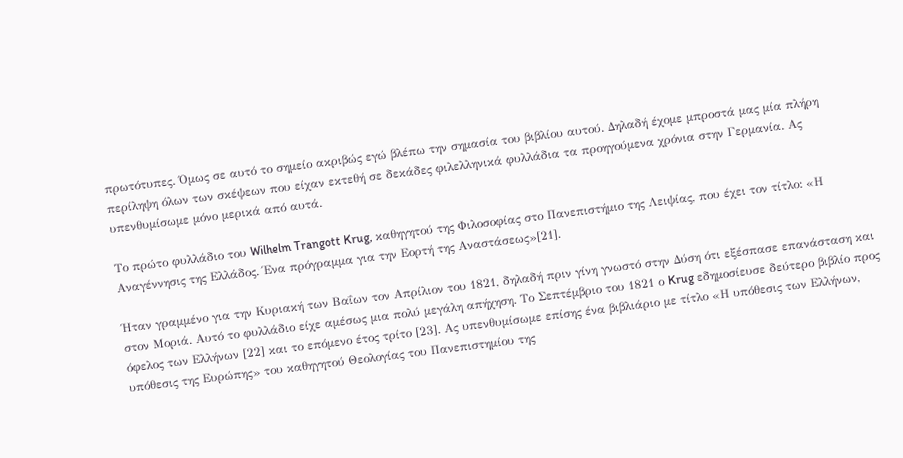πρωτότυπες. Όμως σε αυτό το σημείο ακριβώς εγώ βλέπω την σημασία του βιβλίου αυτού. Δηλαδή έχομε μπροστά μας μία πλήρη περίληψη όλων των σκέψεων που είχαν εκτεθή σε δεκάδες φιλελληνικά φυλλάδια τα προηγούμενα χρόνια στην Γερμανία. Ας υπενθυμίσωμε μόνο μερικά από αυτά.

Το πρώτο φυλλάδιο του Wilhelm Trangott Krug, καθηγητού της Φιλοσοφίας στο Πανεπιστήμιο της Λειψίας, που έχει τον τίτλο: «Η Αναγέννησις της Ελλάδος. Ένα πρόγραμμα για την Εορτή της Αναστάσεως»[21].

Ήταν γραμμένο για την Κυριακή των Βαΐων τον Απρίλιον του 1821, δηλαδή πριν γίνη γνωστό στην Δύση ότι εξέσπασε επανάσταση και στον Μοριά. Αυτό το φυλλάδιο είχε αμέσως μια πολύ μεγάλη απήχηση. Το Σεπτέμβριο του 1821 ο Krug εδημοσίευσε δεύτερο βιβλίο προς όφελος των Ελλήνων [22] και το επόμενο έτος τρίτο [23]. Ας υπενθυμίσωμε επίσης ένα βιβλιάριο με τίτλο «Η υπόθεσις των Ελλήνων, υπόθεσις της Ευρώπης» του καθηγητού Θεολογίας του Πανεπιστημίου της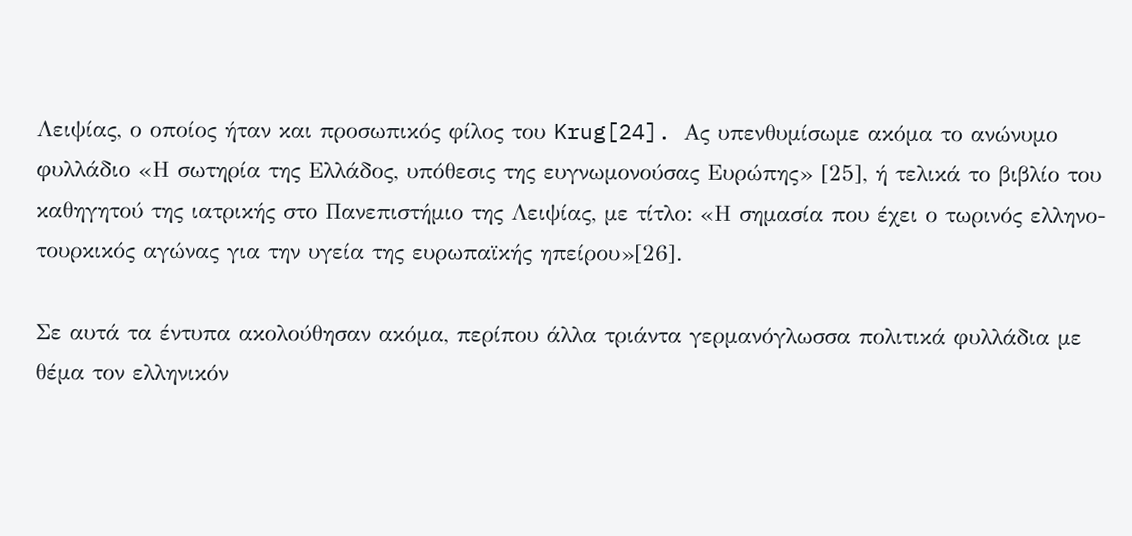Λειψίας, ο οποίος ήταν και προσωπικός φίλος του Krug[24]. Ας υπενθυμίσωμε ακόμα το ανώνυμο φυλλάδιο «Η σωτηρία της Ελλάδος, υπόθεσις της ευγνωμονούσας Ευρώπης» [25], ή τελικά το βιβλίο του καθηγητού της ιατρικής στο Πανεπιστήμιο της Λειψίας, με τίτλο: «Η σημασία που έχει ο τωρινός ελληνο-τουρκικός αγώνας για την υγεία της ευρωπαϊκής ηπείρου»[26].

Σε αυτά τα έντυπα ακολούθησαν ακόμα, περίπου άλλα τριάντα γερμανόγλωσσα πολιτικά φυλλάδια με θέμα τον ελληνικόν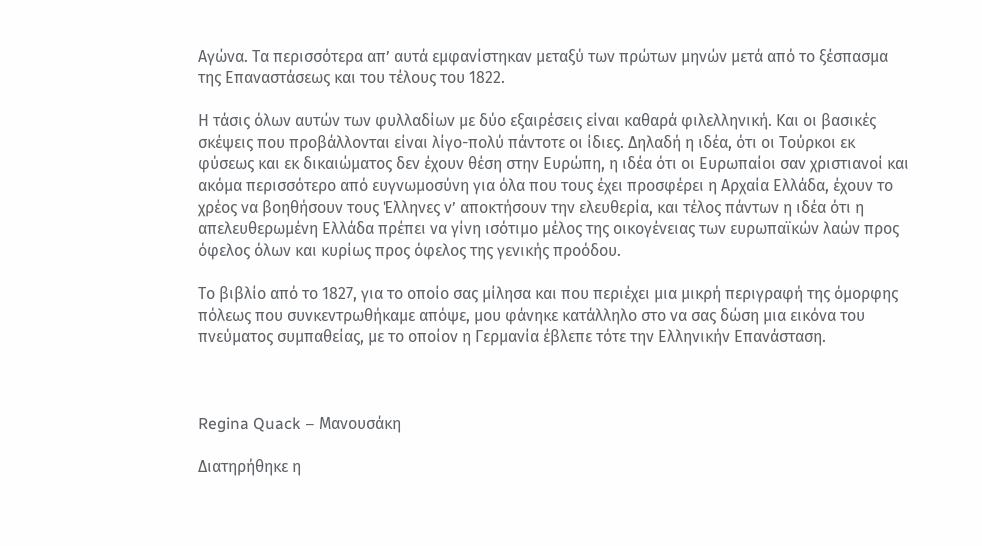Αγώνα. Τα περισσότερα απ’ αυτά εμφανίστηκαν μεταξύ των πρώτων μηνών μετά από το ξέσπασμα της Επαναστάσεως και του τέλους του 1822.

Η τάσις όλων αυτών των φυλλαδίων με δύο εξαιρέσεις είναι καθαρά φιλελληνική. Και οι βασικές σκέψεις που προβάλλονται είναι λίγο-πολύ πάντοτε οι ίδιες. Δηλαδή η ιδέα, ότι οι Τούρκοι εκ φύσεως και εκ δικαιώματος δεν έχουν θέση στην Ευρώπη, η ιδέα ότι οι Ευρωπαίοι σαν χριστιανοί και ακόμα περισσότερο από ευγνωμοσύνη για όλα που τους έχει προσφέρει η Αρχαία Ελλάδα, έχουν το χρέος να βοηθήσουν τους Έλληνες ν’ αποκτήσουν την ελευθερία, και τέλος πάντων η ιδέα ότι η απελευθερωμένη Ελλάδα πρέπει να γίνη ισότιμο μέλος της οικογένειας των ευρωπαϊκών λαών προς όφελος όλων και κυρίως προς όφελος της γενικής προόδου.

Το βιβλίο από το 1827, για το οποίο σας μίλησα και που περιέχει μια μικρή περιγραφή της όμορφης πόλεως που συνκεντρωθήκαμε απόψε, μου φάνηκε κατάλληλο στο να σας δώση μια εικόνα του πνεύματος συμπαθείας, με το οποίον η Γερμανία έβλεπε τότε την Ελληνικήν Επανάσταση.



Regina Quack – Μανουσάκη

Διατηρήθηκε η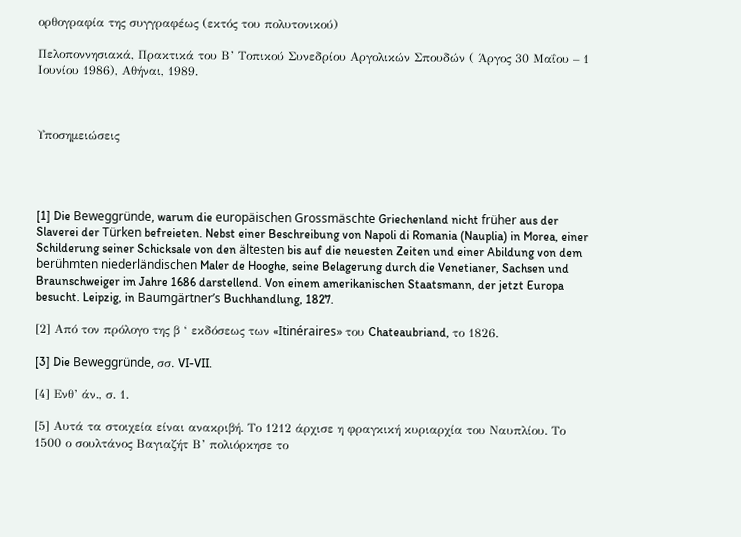ορθογραφία της συγγραφέως (εκτός του πολυτονικού)

Πελοποννησιακά, Πρακτικά του Β’ Τοπικού Συνεδρίου Αργολικών Σπουδών ( Άργος 30 Μαΐου – 1 Ιουνίου 1986), Αθήναι, 1989.



Υποσημειώσεις




[1] Die Beweggründe, warum die europäischen Grossmäschte Griechenland nicht früher aus der Slaverei der Türken befreieten. Nebst einer Beschreibung von Napoli di Romania (Nauplia) in Morea, einer Schilderung seiner Schicksale von den ältesten bis auf die neuesten Zeiten und einer Abildung von dem berühmten niederländischen Maler de Hooghe, seine Belagerung durch die Venetianer, Sachsen und Braunschweiger im Jahre 1686 darstellend. Von einem amerikanischen Staatsmann, der jetzt Europa besucht. Leipzig, in Baumgärtner’s Buchhandlung, 1827.

[2] Από τον πρόλογο της β ‘ εκδόσεως των «Itinéraires» του Chateaubriand, το 1826.

[3] Die Beweggründe, σσ. VI-VII.

[4] Ενθ’ άν., σ. 1.

[5] Αυτά τα στοιχεία είναι ανακριβή. Το 1212 άρχισε η φραγκική κυριαρχία του Ναυπλίου. Το 1500 ο σουλτάνος Βαγιαζήτ Β’ πολιόρκησε το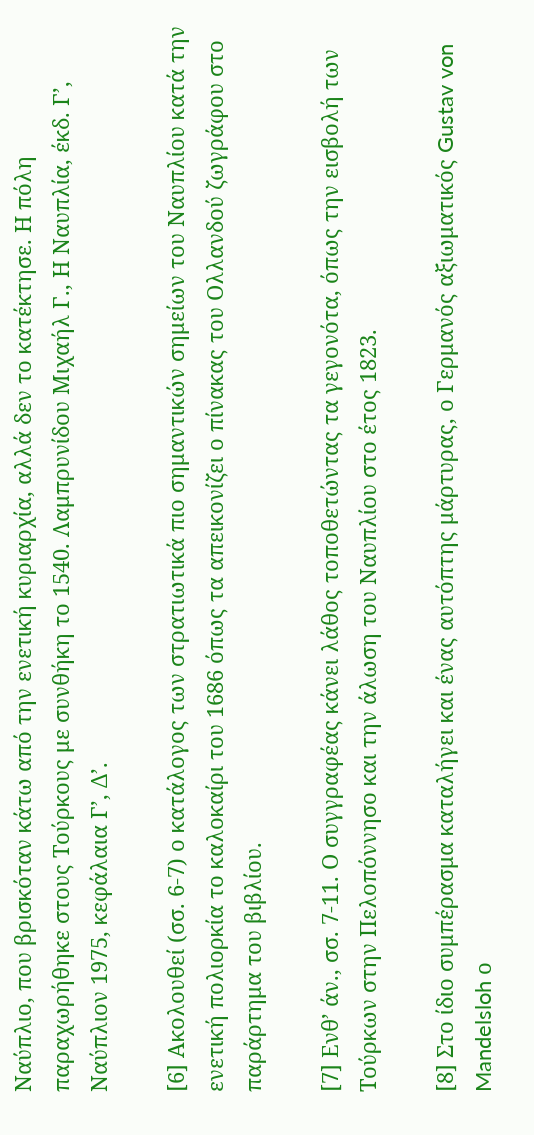Ναύπλιο, που βρισκόταν κάτω από την ενετική κυριαρχία, αλλά δεν το κατέκτησε. Η πόλη παραχωρήθηκε στους Τούρκους με συνθήκη το 1540. Λαμπρυνίδου Μιχαήλ Γ., Η Ναυπλία, έκδ. Γ’, Ναύπλιον 1975, κεφάλαια Γ’, Δ’.

[6] Ακολουθεί (σσ. 6-7) ο κατάλογος των στρατιωτικά πιο σημαντικών σημείων του Ναυπλίου κατά την ενετική πολιορκία το καλοκαίρι του 1686 όπως τα απεικονίζει ο πίνακας του Ολλανδού ζωγράφου στο παράρτημα του βιβλίου.

[7] Ενθ’ άν., σσ. 7-11. Ο συγγραφέας κάνει λάθος τοποθετώντας τα γεγονότα, όπως την εισβολή των Τούρκων στην Πελοπόννησο και την άλωση του Ναυπλίου στο έτος 1823.

[8] Στο ίδιο συμπέρασμα καταλήγει και ένας αυτόπτης μάρτυρας, ο Γερμανός αξιωματικός Gustav von Mandelsloh ο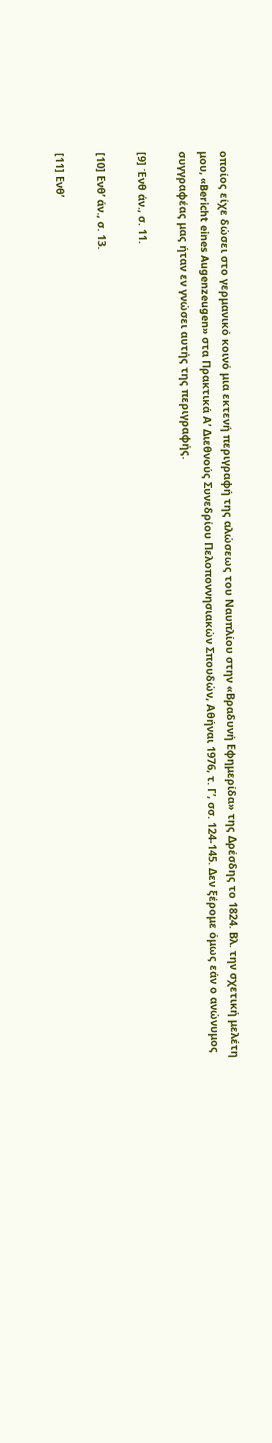οποίος είχε δώσει στο γερμανικό κοινό μια εκτενή περιγραφή της αλώσεως του Ναυπλίου στην «Βραδυνή Εφημερίδα» της Δρέσδης το 1824. Βλ. την σχετική μελέτη μου, «Bericht eines Augenzeugen» στα Πρακτικά Α’ Διεθνούς Συνεδρίου Πελοποννησιακών Σπουδών, Αθήναι 1976, τ. Γ’, σσ. 124-145. Δεν ξέρομε όμως εάν ο ανώνυμος συγγραφέας μας ήταν εν γνώσει αυτής της περιγραφής.

[9] Ένθ άν., σ. 11.

[10] Ενθ’ άν., σ. 13.

[11] Ενθ’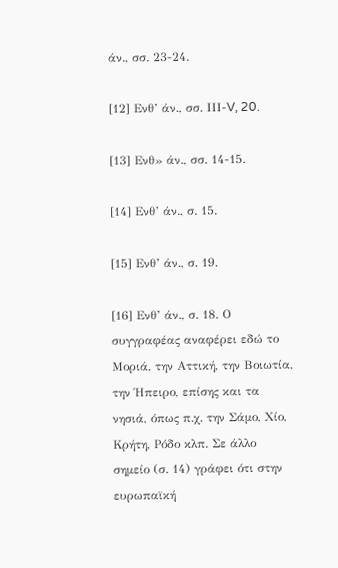άν., σσ. 23-24.

[12] Ενθ’ άν., σσ. ΙΙΙ-V, 20.

[13] Ενθ» άν., σσ. 14-15.

[14] Ενθ’ άν., σ. 15.

[15] Ενθ’ άν., σ. 19.

[16] Ενθ’ άν., σ. 18. Ο συγγραφέας αναφέρει εδώ το Μοριά, την Αττική, την Βοιωτία, την Ήπειρο, επίσης και τα νησιά, όπως π.χ. την Σάμο, Χίο, Κρήτη, Ρόδο κλπ. Σε άλλο σημείο (σ. 14) γράφει ότι στην ευρωπαϊκή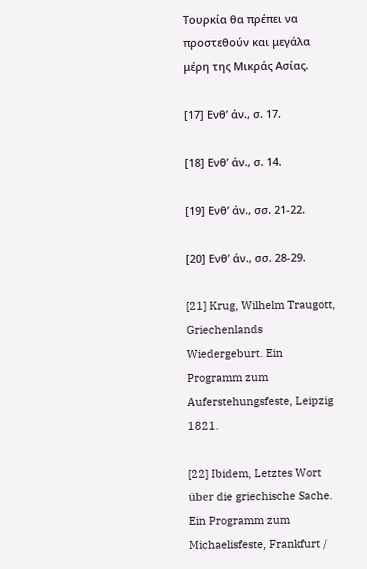Τουρκία θα πρέπει να προστεθούν και μεγάλα μέρη της Μικράς Ασίας.

[17] Ενθ’ άν., σ. 17.

[18] Ενθ’ άν., σ. 14.

[19] Ενθ’ άν., σσ. 21-22.

[20] Ενθ’ άν., σσ. 28-29.

[21] Krug, Wilhelm Traugott, Griechenlands Wiedergeburt. Ein Programm zum Auferstehungsfeste, Leipzig 1821.

[22] Ibidem, Letztes Wort über die griechische Sache. Ein Programm zum Michaelisfeste, Frankfurt /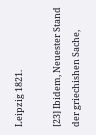Leipzig 1821.

[23] Ibidem, Neuester Stand der griechishen Sache,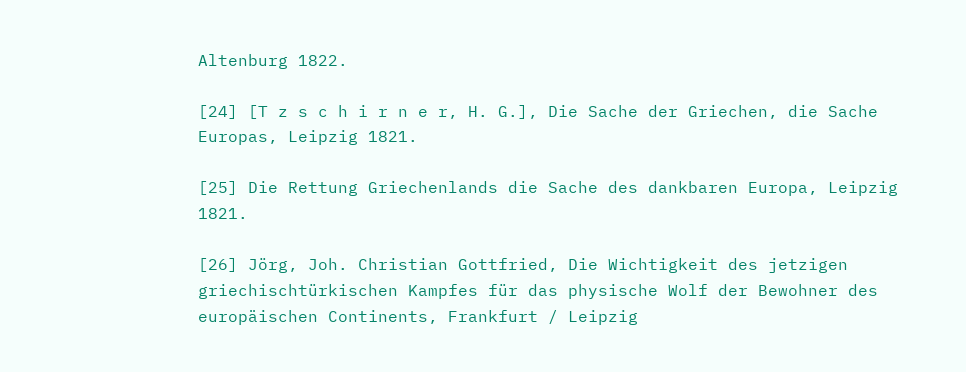Altenburg 1822.

[24] [T z s c h i r n e r, H. G.], Die Sache der Griechen, die Sache Europas, Leipzig 1821.

[25] Die Rettung Griechenlands die Sache des dankbaren Europa, Leipzig 1821.

[26] Jörg, Joh. Christian Gottfried, Die Wichtigkeit des jetzigen griechischtürkischen Kampfes für das physische Wolf der Bewohner des europäischen Continents, Frankfurt / Leipzig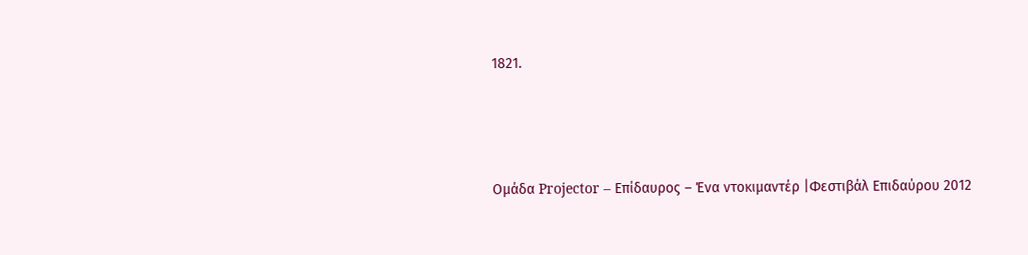1821.



Ομάδα Projector – Επίδαυρος – Ένα ντοκιμαντέρ |Φεστιβάλ Επιδαύρου 2012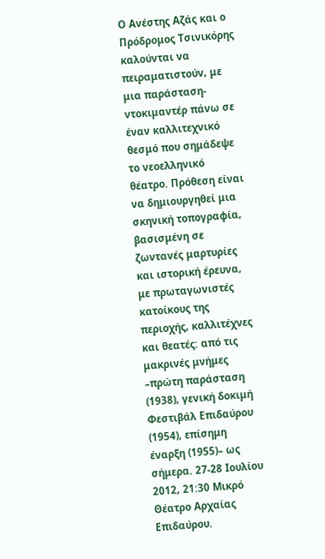Ο Ανέστης Αζάς και ο Πρόδρομος Τσινικόρης καλούνται να πειραματιστούν, με μια παράσταση- ντοκιμαντέρ πάνω σε έναν καλλιτεχνικό θεσμό που σημάδεψε το νεοελληνικό θέατρο. Πρόθεση είναι να δημιουργηθεί μια σκηνική τοπογραφία, βασισμένη σε ζωντανές μαρτυρίες και ιστορική έρευνα, με πρωταγωνιστές κατοίκους της περιοχής, καλλιτέχνες και θεατές: από τις μακρινές μνήμες –πρώτη παράσταση (1938), γενική δοκιμή Φεστιβάλ Επιδαύρου (1954), επίσημη έναρξη (1955)– ως σήμερα. 27-28 Ιουλίου 2012, 21:30 Μικρό Θέατρο Αρχαίας Επιδαύρου.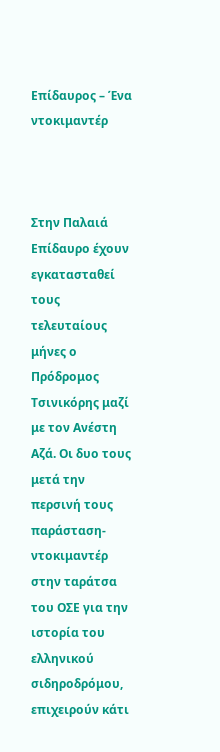Επίδαυρος – Ένα ντοκιμαντέρ



Στην Παλαιά Επίδαυρο έχουν εγκατασταθεί τους τελευταίους μήνες ο Πρόδρομος Τσινικόρης μαζί με τον Ανέστη Αζά. Οι δυο τους μετά την περσινή τους παράσταση- ντοκιμαντέρ στην ταράτσα του ΟΣΕ για την ιστορία του ελληνικού σιδηροδρόμου, επιχειρούν κάτι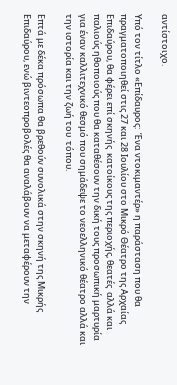αντίστοιχο.

Υπό τον τίτλο «Επίδαυρος:  Ένα ντοκιμαντέρ» η παράσταση που θα πραγματοποιηθεί στις 27 και 28 Ιουλίου στο Μικρό Θέατρο της Αρχαίας Επιδαύρου, θα φέρει επί σκηνής  κατοίκους της περιοχής, θεατές  αλλά και παλιούς ηθοποιούς που θα καταθέσουν την δική τους προσωπική μαρτυρία για έναν καλλιτεχνικό θεσμό που σημάδεψε το νεοελληνικό θέατρο αλλά και την ιστορία και την ζωή του  τόπου.

Επτά με δέκα πρόσωπα θα βρεθούν συνολικά στην σκηνή της Μικρής Επιδαύρου, ενώ βιντεοπροβολές θα αναλάβουν να μεταφέρουν την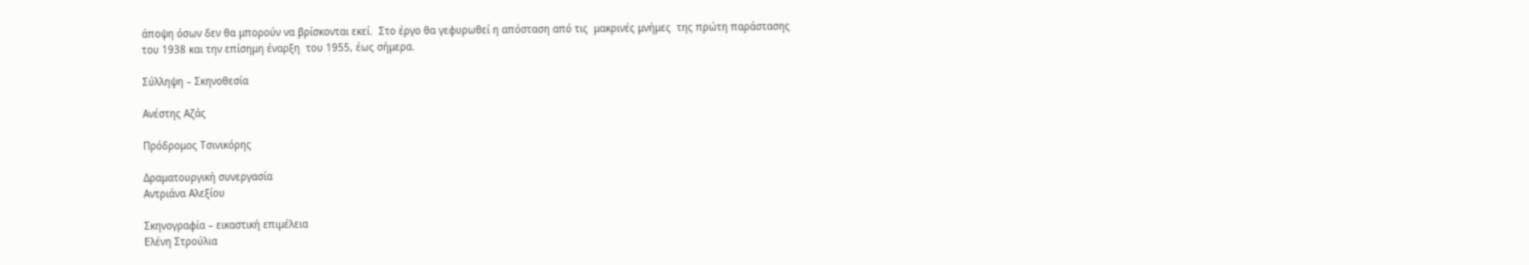άποψη όσων δεν θα μπορούν να βρίσκονται εκεί.  Στο έργο θα γεφυρωθεί η απόσταση από τις  μακρινές μνήμες  της πρώτη παράστασης  του 1938 και την επίσημη έναρξη  του 1955, έως σήμερα.

Σύλληψη – Σκηνοθεσία

Ανέστης Αζάς

Πρόδρομος Τσινικόρης

Δραματουργική συνεργασία
Αντριάνα Αλεξίου

Σκηνογραφία – εικαστική επιμέλεια
Ελένη Στρούλια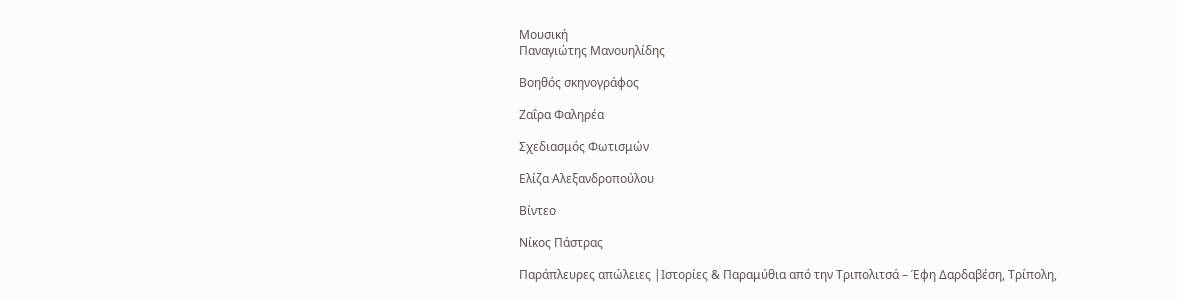Μουσική
Παναγιώτης Μανουηλίδης

Βοηθός σκηνογράφος

Ζαΐρα Φαληρέα

Σχεδιασμός Φωτισμών

Ελίζα Αλεξανδροπούλου

Βίντεο

Νίκος Πάστρας

Παράπλευρες απώλειες |Ιστορίες & Παραμύθια από την Τριπολιτσά – Έφη Δαρδαβέση, Τρίπολη,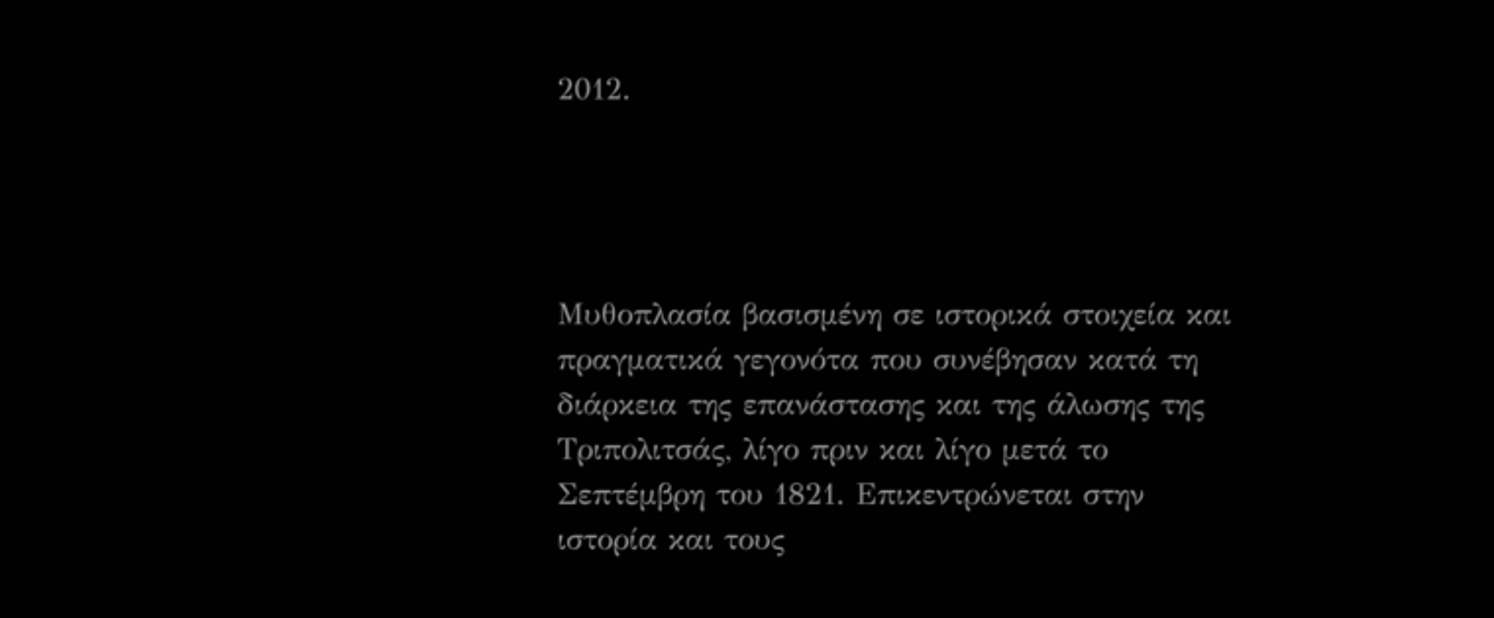2012.




Μυθοπλασία βασισμένη σε ιστορικά στοιχεία και πραγματικά γεγονότα που συνέβησαν κατά τη διάρκεια της επανάστασης και της άλωσης της Τριπολιτσάς, λίγο πριν και λίγο μετά το Σεπτέμβρη του 1821. Επικεντρώνεται στην ιστορία και τους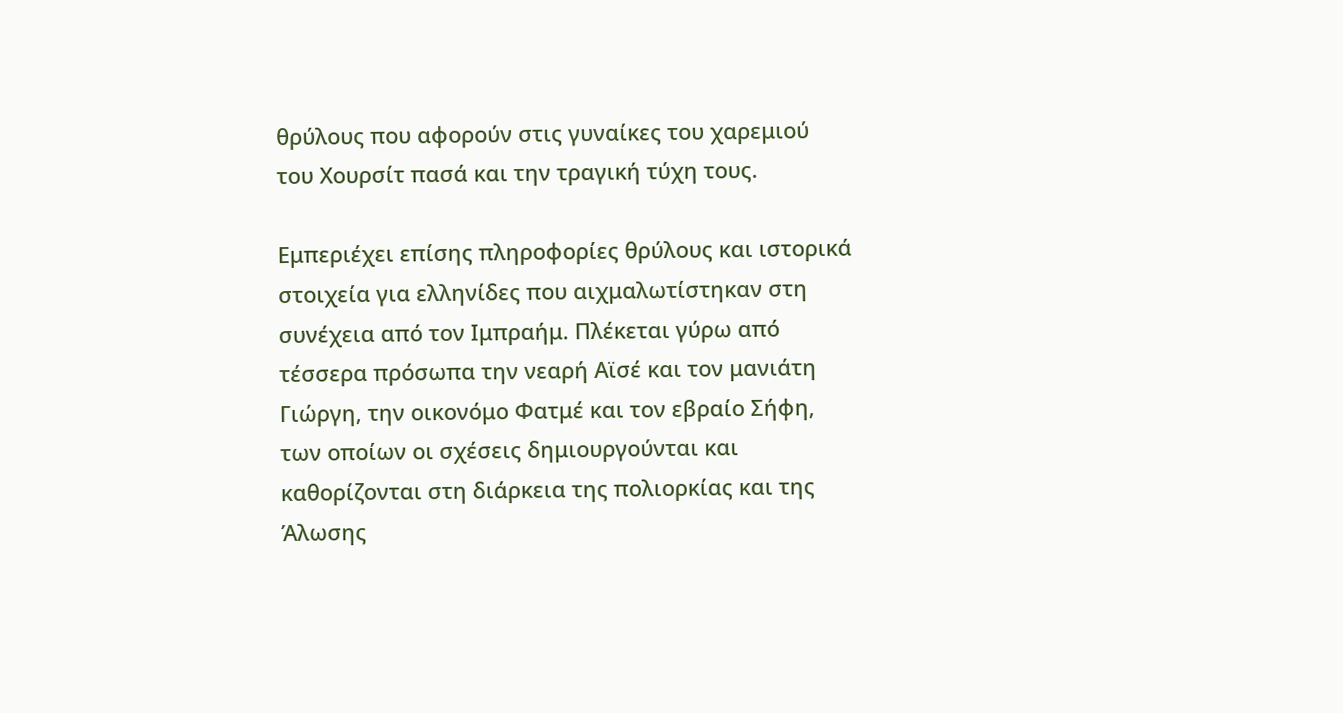θρύλους που αφορούν στις γυναίκες του χαρεμιού του Χουρσίτ πασά και την τραγική τύχη τους.

Εμπεριέχει επίσης πληροφορίες θρύλους και ιστορικά στοιχεία για ελληνίδες που αιχμαλωτίστηκαν στη συνέχεια από τον Ιμπραήμ. Πλέκεται γύρω από τέσσερα πρόσωπα την νεαρή Αϊσέ και τον μανιάτη Γιώργη, την οικονόμο Φατμέ και τον εβραίο Σήφη, των οποίων οι σχέσεις δημιουργούνται και καθορίζονται στη διάρκεια της πολιορκίας και της Άλωσης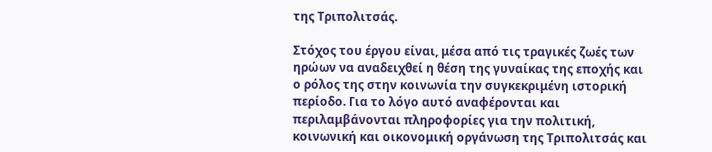της Τριπολιτσάς.

Στόχος του έργου είναι, μέσα από τις τραγικές ζωές των ηρώων να αναδειχθεί η θέση της γυναίκας της εποχής και ο ρόλος της στην κοινωνία την συγκεκριμένη ιστορική περίοδο. Για το λόγο αυτό αναφέρονται και περιλαμβάνονται πληροφορίες για την πολιτική, κοινωνική και οικονομική οργάνωση της Τριπολιτσάς και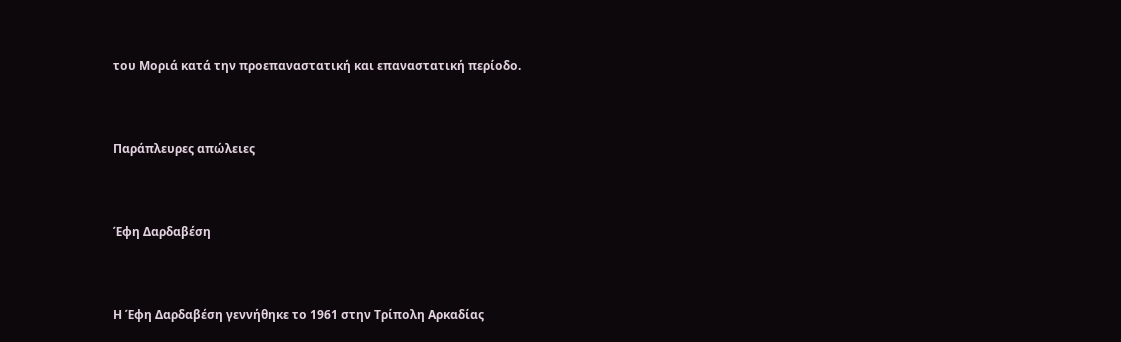του Μοριά κατά την προεπαναστατική και επαναστατική περίοδο.



Παράπλευρες απώλειες



Έφη Δαρδαβέση



Η Έφη Δαρδαβέση γεννήθηκε το 1961 στην Τρίπολη Αρκαδίας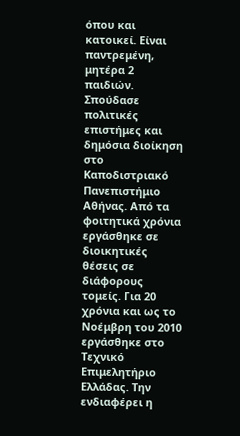όπου και κατοικεί. Είναι παντρεμένη, μητέρα 2 παιδιών. Σπούδασε πολιτικές επιστήμες και δημόσια διοίκηση στο Καποδιστριακό Πανεπιστήμιο Αθήνας. Από τα φοιτητικά χρόνια εργάσθηκε σε διοικητικές θέσεις σε διάφορους τομείς. Για 20 χρόνια και ως το Νοέμβρη του 2010 εργάσθηκε στο Τεχνικό Επιμελητήριο Ελλάδας. Την ενδιαφέρει η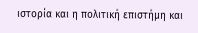ιστορία και η πολιτική επιστήμη και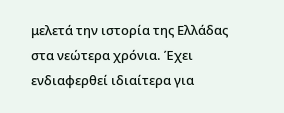μελετά την ιστορία της Ελλάδας στα νεώτερα χρόνια. Έχει ενδιαφερθεί ιδιαίτερα για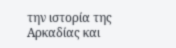την ιστορία της Αρκαδίας και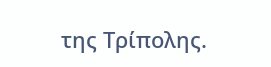της Τρίπολης.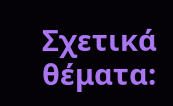Σχετικά θέματα: